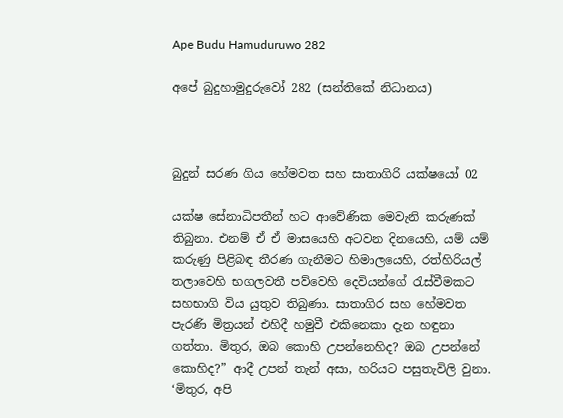Ape Budu Hamuduruwo 282

අපේ බුදුහාමුදුරුවෝ 282 (සන්තිකේ නිධානය)



බුදුන් සරණ ගිය හේමවත සහ සාතාගිරි යක්ෂයෝ 02

යක්ෂ සේනාධිපතීන් හට ආවේණික මෙවැනි කරුණක් තිබුනා. එනම් ඒ ඒ මාසයෙහි අටවන දිනයෙහි, යම් යම් කරුණු පිළිබඳ තීරණ ගැනීමට හිමාලයෙහි, රත්හිරියල් තලාවෙහි භගලවතී පව්වෙහි දෙවියන්ගේ රැස්වීමකට සහභාගි විය යුතුව තිබුණා. සාතාගිර සහ හේමවත පැරණි මිත්‍රයන් එහිදී හමුවී එකිනෙකා දැන හඳුනා ගත්තා. මිතුර, ඔබ කොහි උපන්නෙහිද? ඔබ උපන්නේ කොහිද?” ආදී උපන් තැන් අසා, හරියට පසුතැවිලි වුනා. ‘මිතුර, අපි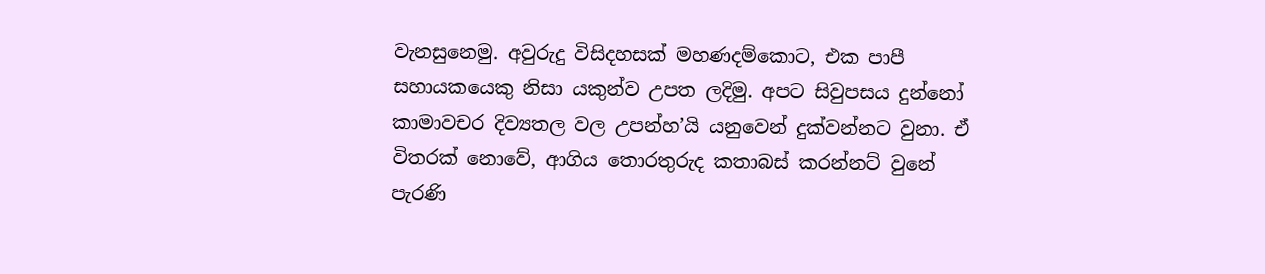වැනසුනෙමු. අවුරුදු විසිදහසක් මහණදම්කොට, එක පාපී සහායකයෙකු නිසා යකුන්ව උපත ලදිමු. අපට සිවුපසය දුන්නෝ කාමාවචර දිව්‍යතල වල උපන්හ’යි යනුවෙන් දුක්වන්නට වුනා. ඒ විතරක් නොවේ, ආගිය තොරතුරුද කතාබස් කරන්නට් වුනේ පැරණි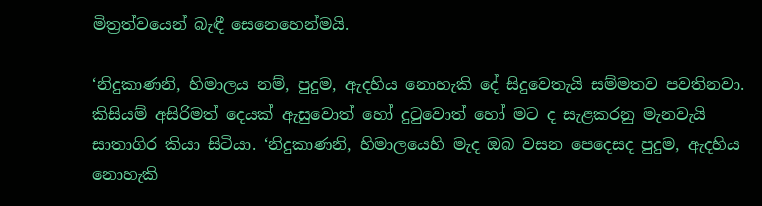මිත්‍රත්වයෙන් බැඳී සෙනෙහෙන්මයි.

‘නිදුකාණනි, හිමාලය නම්, පුදුම, ඇදහිය නොහැකි දේ සිදුවෙතැයි සම්මතව පවතිනවා. කිසියම් අසිරිමත් දෙයක් ඇසුවොත් හෝ දුටුවොත් හෝ මට ද සැළකරනු මැනවැයි සාතාගිර කියා සිටියා. ‘නිදුකාණනි, හිමාලයෙහි මැද ඔබ වසන පෙදෙසද පුදුම, ඇදහිය නොහැකි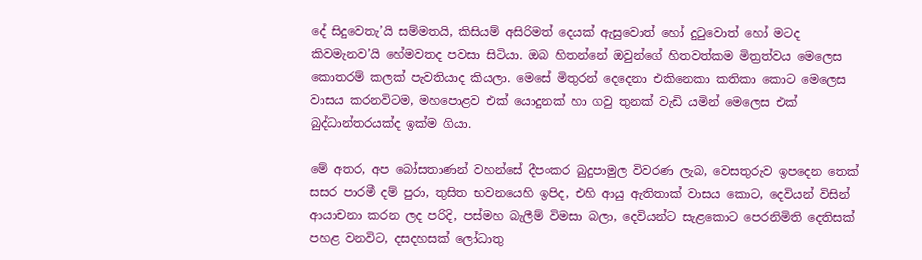දේ සිදුවෙතැ’යි සම්මතයි, කිසියම් අසිරිමත් දෙයක් ඇසුවොත් හෝ දුටුවොත් හෝ මටද කිවමැනව’යි හේමවතද පවසා සිටියා. ඔබ හිතන්නේ ඔවුන්ගේ හිතවත්කම මිත්‍රත්වය මෙලෙස කොතරම් කලක් පැවතියාද කියලා. මෙසේ මිතුරන් දෙදෙනා එකිනෙකා කතිකා කොට මෙලෙස වාසය කරනවිටම, මහපොළව එක් යොදුනක් හා ගවු තුනක් වැඩි යමින් මෙලෙස එක් බුද්ධාන්තරයක්ද ඉක්ම ගියා.

මේ අතර, අප බෝසතාණන් වහන්සේ දීපංකර බුදුපාමුල විවරණ ලැබ, වෙසතුරුව ඉපදෙන තෙක් සසර පාරමී දම් පුරා, තුසිත භවනයෙහි ඉපිද, එහි ආයු ඇතිතාක් වාසය කොට, දෙවියන් විසින් ආයාචනා කරන ලද පරිදි, පස්මහ බැලීම් විමසා බලා, දෙවියන්ට සැළකොට පෙරනිමිති දෙතිසක් පහළ වනවිට, දසදහසක් ලෝධාතු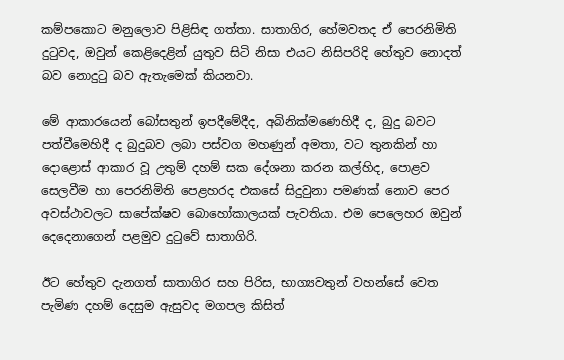කම්පකොට මනුලොව පිළිසිඳ ගත්තා. සාතාගිර, හේමවතද ඒ පෙරනිමිති දුටුවද, ඔවුන් කෙළිදෙළින් යුතුව සිටි නිසා එයට නිසිපරිදි හේතුව නොදත් බව නොදුටු බව ඇතැමෙක් කියනවා.

මේ ආකාරයෙන් බෝසතුන් ඉපදීමේදීද, අබිනික්මණෙහිදී ද, බුදු බවට පත්වීමෙහිදී ද බුදුබව ලබා පස්වග මහණුන් අමතා, වට තුනකින් හා දොළොස් ආකාර වූ උතුම් දහම් සක දේශනා කරන කල්හිද, පොළව සෙලවීම හා පෙරනිමිති පෙළහරද එකසේ සිදුවුනා පමණක් නොව පෙර අවස්ථාවලට සාපේක්ෂව බොහෝකාලයක් පැවතියා. එම පෙලෙහර ඔවුන් දෙදෙනාගෙන් පළමුව දුටුවේ සාතාගිරි.

ඊට හේතුව දැනගත් සාතාගිර සහ පිරිස, භාග්‍යවතුන් වහන්සේ වෙත පැමිණ දහම් දෙසුම ඇසුවද මගපල කිසිත්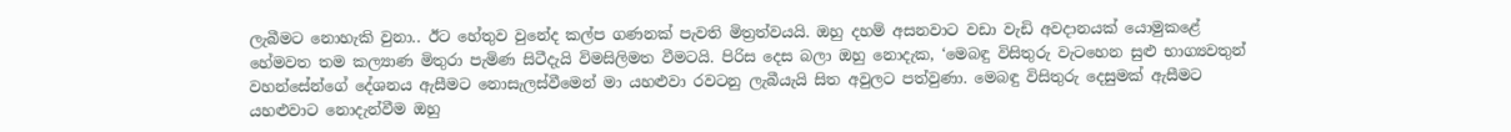ලැබීමට නොහැකි වුනා.. ඊට හේතුව වුනේද කල්ප ගණනක් පැවති මිත්‍රත්වයයි. ඔහු දහම් අසනවාට වඩා වැඩි අවදානයක් යොමුකළේ හේමවත තම කල්‍යාණ මිතුරා පැමිණ සිටීදැයි විමසිලිමත වීමටයි. පිරිස දෙස බලා ඔහු නොදැක, ‘මෙබඳු විසිතුරු වැටහෙන සුළු භාග්‍යවතුන් වහන්සේන්ගේ දේශනය ඇසීමට නොසැලස්වීමෙන් මා යහළුවා රවටනු ලැබීයැයි සිත අවුලට පත්වුණා. මෙබඳු විසිතුරු දෙසුමක් ඇසීමට යහළුවාට නොදැන්වීම ඔහු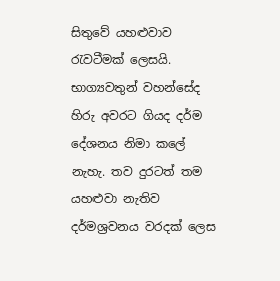සිතුවේ යහළුවාව රැවටීමක් ලෙසයි. භාග්‍යවතුන් වහන්සේද හිරු අවරට ගියද දර්ම දේශනය නිමා කලේ නැහැ. තව දුරටත් තම යහළුවා නැතිව දර්මශ්‍රවනය වරදක් ලෙස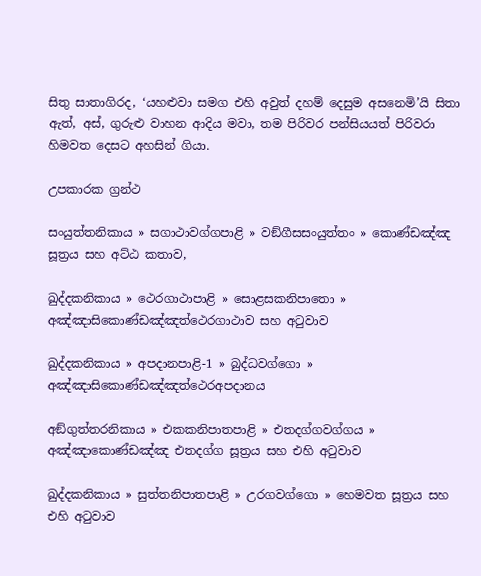සිතු සාතාගිරද, ‘යහළුවා සමග එහි අවුත් දහම් දෙසුම අසනෙමි’යි සිතා ඇත්, අස්, ගුරුළු වාහන ආදිය මවා, තම පිරිවර පන්සියයත් පිරිවරා හිමවත දෙසට අහසින් ගියා.

උපකාරක ග්‍රන්ථ

සංයුත්තනිකාය » සගාථාවග්ගපාළි » වඞ්ගීසසංයුත්තං » කොණ්ඩඤ්ඤ සූත්‍රය සහ අට්ඨ කතාව,

ඛුද්දකනිකාය » ථෙරගාථාපාළි » සොළසකනිපාතො » අඤ්ඤාසිකොණ්ඩඤ්ඤත්ථෙරගාථාව සහ අටුවාව

ඛුද්දකනිකාය » අපදානපාළි-1 » බුද්ධවග්ගො » අඤ්ඤාසිකොණ්ඩඤ්ඤත්ථෙරඅපදානය

අඞ්ගුත්තරනිකාය » එකකනිපාතපාළි » එතදග්ගවග්ගය » අඤ්ඤාකොණ්ඩඤ්ඤ එතදග්ග සූත්‍රය සහ එහි අටුවාව

ඛුද්දකනිකාය » සුත්තනිපාතපාළි » උරගවග්ගො » හෙමවත සූත්‍රය සහ එහි අටුවාව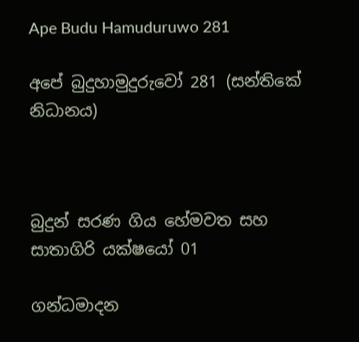Ape Budu Hamuduruwo 281

අපේ බුදුහාමුදුරුවෝ 281 (සන්තිකේ නිධානය)



බුදුන් සරණ ගිය හේමවත සහ සාතාගිරි යක්ෂයෝ 01

ගන්ධමාදන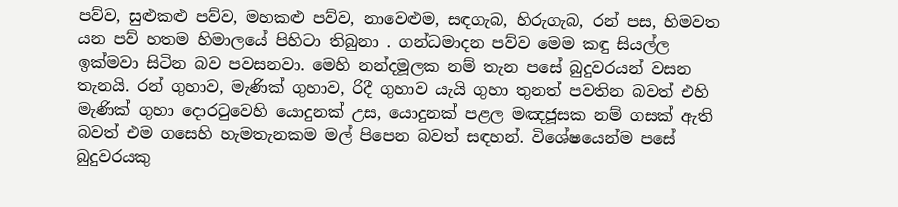පව්ව, සුළුකළු පව්ව, මහකළු පව්ව, නාවෙළුම, සඳගැබ, හිරුගැබ, රන් පස, හිමවත යන පව් හතම හිමාලයේ පිහිටා තිබුනා . ගන්ධමාදන පව්ව මෙම කඳු සියල්ල ඉක්මවා සිටින බව පවසනවා. මෙහි නන්දමූලක නම් තැන පසේ බුදුවරයන් වසන තැනයි. රන් ගුහාව, මැණික් ගුහාව, රිදී ගුහාව යැයි ගුහා තුනත් පවතින බවත් එහි මැණික් ගුහා දොරටුවෙහි යොදුනක් උස, යොදුනක් පළල මඤජූසක නම් ගසක් ඇති බවත් එම ගසෙහි හැමතැනකම මල් පිපෙන බවත් සඳහන්. විශේෂයෙන්ම පසේ බුදුවරයකු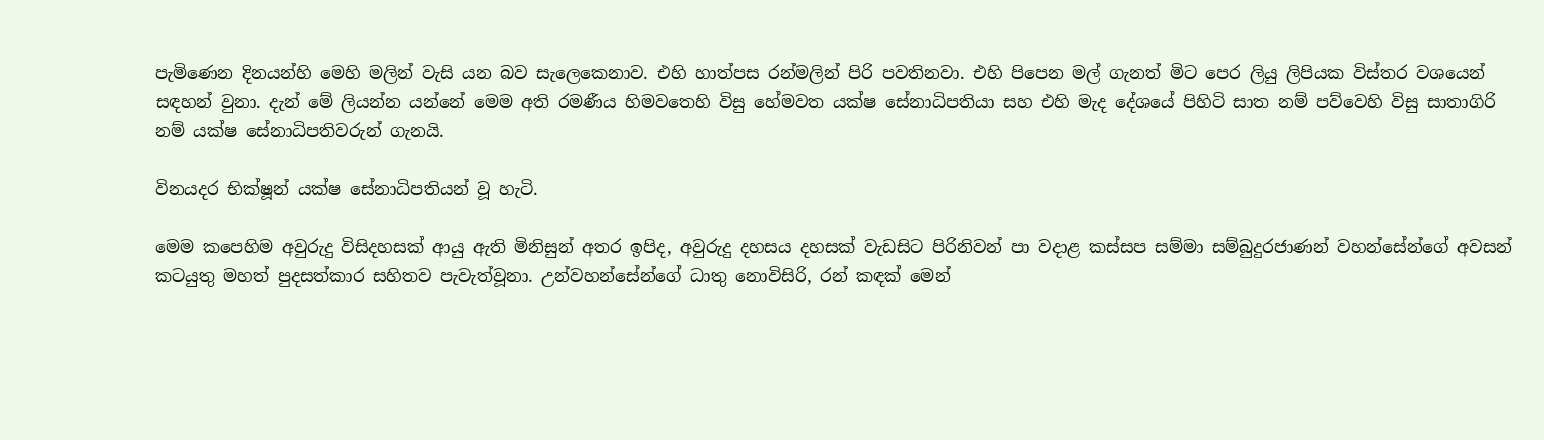පැමිණෙන දිනයන්හි මෙහි මලින් වැසි යන බව සැලෙකෙනාව. එහි හාත්පස රන්මලින් පිරි පවතිනවා. එහි පිපෙන මල් ගැනත් මිට පෙර ලියු ලිපියක විස්තර වශයෙන් සඳහන් වුනා. දැන් මේ ලියන්න යන්නේ මෙම අති රමණීය හිමවතෙහි විසු හේමවත යක්ෂ සේනාධිපතියා සහ එහි මැද දේශයේ පිහිටි සාත නම් පව්වෙහි විසු සාතාගිරි නම් යක්ෂ සේනාධිපතිවරුන් ගැනයි.

විනයදර භික්ෂූන් යක්ෂ සේනාධිපතියන් වූ හැටි.

මෙම කපෙහිම අවුරුදු විසිදහසක් ආයු ඇති මිනිසුන් අතර ඉපිද, අවුරුදු දහසය දහසක් වැඩසිට පිරිනිවන් පා වදාළ කස්සප සම්මා සම්බුදුරජාණන් වහන්සේන්ගේ අවසන් කටයුතු මහත් පුදසත්කාර සහිතව පැවැත්වූනා. උන්වහන්සේන්ගේ ධාතු නොවිසිරි, රන් කඳක් මෙන්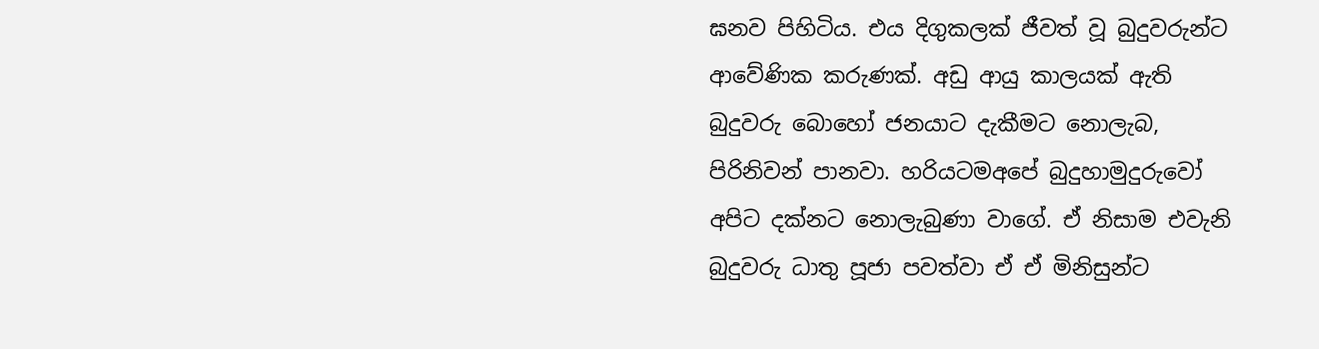ඝනව පිහිටිය. එය දිගුකලක් ජීවත් වූ බුදුවරුන්ට ආවේණික කරුණක්. අඩු ආයු කාලයක් ඇති බුදුවරු බොහෝ ජනයාට දැකීමට නොලැබ, පිරිනිවන් පානවා. හරියටමඅපේ බුදුහාමුදුරුවෝ අපිට දක්නට නොලැබුණා වාගේ. ඒ නිසාම එවැනි බුදුවරු ධාතු පූජා පවත්වා ඒ ඒ මිනිසුන්ට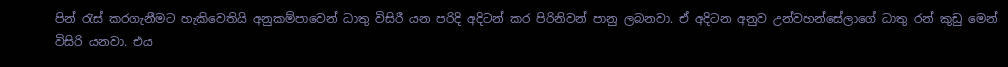පින් රැස් කරගැනීමට හැකිවෙතියි අනුකම්පාවෙන් ධාතු විසිරී යන පරිදි අදිටන් කර පිරිනිවන් පානු ලබනවා. ඒ අදිටන අනුව උන්වහන්සේලාගේ ධාතු රන් කුඩු මෙන් විසිරි යනවා. එය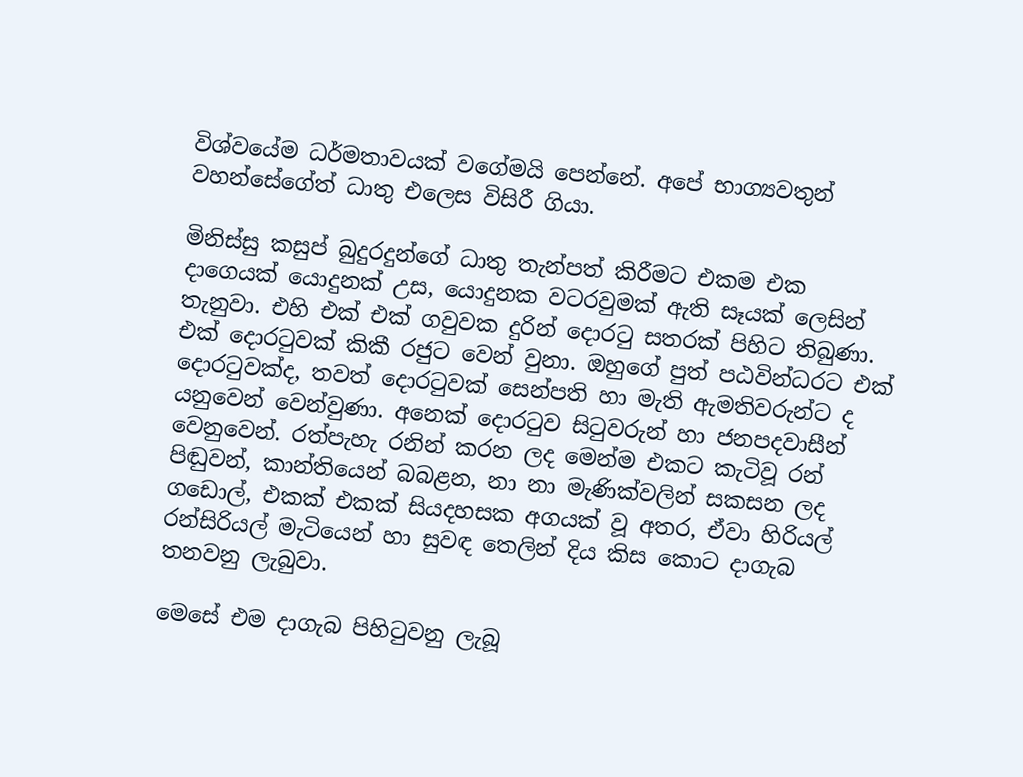විශ්වයේම ධර්මතාවයක් වගේමයි පෙන්නේ. අපේ භාග්‍යවතුන් වහන්සේගේත් ධාතු එලෙස විසිරී ගියා.

මිනිස්සු කසුප් බුදුරදුන්ගේ ධාතු තැන්පත් කිරීමට එකම එක දාගෙයක් යොදුනක් උස, යොදුනක වටරවුමක් ඇති සෑයක් ලෙසින් තැනුවා. එහි එක් එක් ගවුවක දුරින් දොරටු සතරක් පිහිට තිබුණා. එක් දොරටුවක් කිකී රජුට වෙන් වුනා. ඔහුගේ පුත් පඨවින්ධරට එක් දොරටුවක්ද, තවත් දොරටුවක් සෙන්පති හා මැති ඇමතිවරුන්ට ද යනුවෙන් වෙන්වුණා. අනෙක් දොරටුව සිටුවරුන් හා ජනපදවාසීන් වෙනුවෙන්. රත්පැහැ රනින් කරන ලද මෙන්ම එකට කැටිවූ රන් පිඬුවන්, කාන්තියෙන් බබළන, නා නා මැණික්වලින් සකසන ලද ගඩොල්, එකක් එකක් සියදහසක අගයක් වූ අතර, ඒවා හිරියල් රන්සිරියල් මැටියෙන් හා සුවඳ තෙලින් දිය කිස කොට දාගැබ තනවනු ලැබුවා.

මෙසේ එම දාගැබ පිහිටුවනු ලැබූ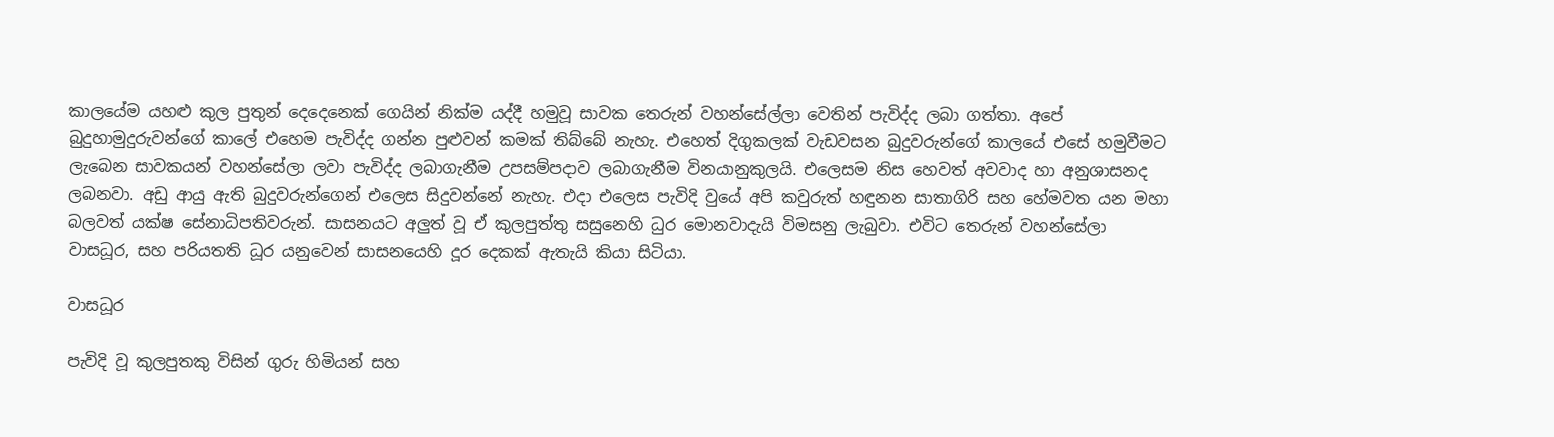කාලයේම යහළු කුල පුතුන් දෙදෙනෙක් ගෙයින් නික්ම යද්දී හමුවූ සාවක තෙරුන් වහන්සේල්ලා වෙතින් පැවිද්ද ලබා ගත්තා. අපේ බුදුහාමුදුරුවන්ගේ කාලේ එහෙම පැවිද්ද ගන්න පුළුවන් කමක් තිබ්බේ නැහැ. එහෙත් දිගුකලක් වැඩවසන බුදුවරුන්ගේ කාලයේ එසේ හමුවීමට ලැබෙන සාවකයන් වහන්සේලා ලවා පැවිද්ද ලබාගැනීම උපසම්පදාව ලබාගැනීම විනයානුකුලයි. එලෙසම නිස හෙවත් අවවාද හා අනුශාසනද ලබනවා. අඩු ආයු ඇති බුදුවරුන්ගෙන් එලෙස සිදුවන්නේ නැහැ. එදා එලෙස පැවිදි වුයේ අපි කවුරුත් හඳුනන සාතාගිරි සහ හේමවත යන මහා බලවත් යක්ෂ සේනාධිපතිවරුන්. සාසනයට අලුත් වූ ඒ කුලපුත්තු සසුනෙහි ධුර මොනවාදැයි විමසනු ලැබුවා. එවිට තෙරුන් වහන්සේලා වාසධූර, සහ පරියතති ධූර යනුවෙන් සාසනයෙහි දූර දෙකක් ඇතැයි කියා සිටියා.

වාසධූර

පැවිදි වූ කුලපුතකු විසින් ගුරු හිමියන් සහ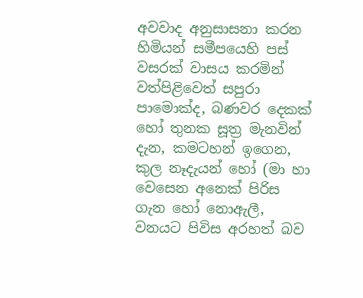අවවාද අනුසාසනා කරන හිමියන් සමීපයෙහි පස් වසරක් වාසය කරමින් වත්පිළිවෙත් සපුරා පාමොක්ද, බණවර දෙකක් හෝ තුනක සූත්‍ර මැනවින් දැන, කමටහන් ඉගෙන, කුල නෑදැයන් හෝ (මා හා වෙසෙන අනෙක් පිරිස ගැන හෝ නොඇලී, වනයට පිවිස අරහත් බව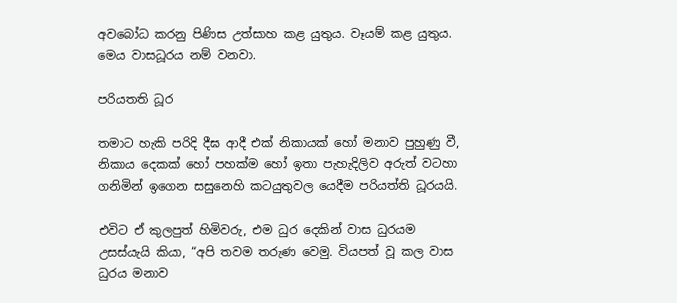අවබෝධ කරනු පිණිස උත්සාහ කළ යුතුය. වෑයම් කළ යුතුය. මෙය වාසධූරය නම් වනවා.

පරියතති ධූර

තමාට හැකි පරිදි දීඝ ආදී එක් නිකායක් හෝ මනාව පුහුණු වී, නිකාය දෙකක් හෝ පහක්ම හෝ ඉතා පැහැදිලිව අරුත් වටහා ගනිමින් ඉගෙන සසුනෙහි කටයුතුවල යෙදීම පරියත්ති ධූරයයි.

එවිට ඒ කුලපුත් හිමිවරු, එම ධුර දෙකින් වාස ධුරයම උසස්යැයි කියා, “අපි තවම තරුණ වෙමු. වියපත් වූ කල වාස ධුරය මනාව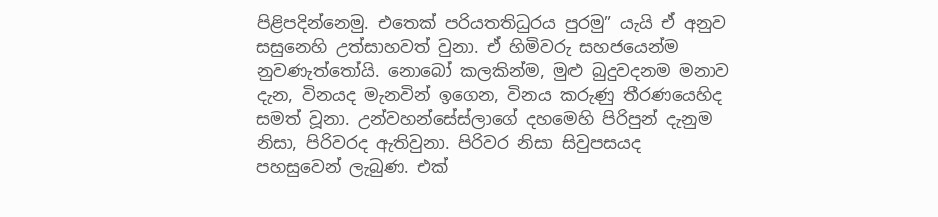පිළිපදින්නෙමු. එතෙක් පරියතතිධුරය පුරමු” යැයි ඒ අනුව සසුනෙහි උත්සාහවත් වුනා. ඒ හිමිවරු සහජයෙන්ම නුවණැත්තෝයි. නොබෝ කලකින්ම, මුළු බුදුවදනම මනාව දැන, විනයද මැනවින් ඉගෙන, විනය කරුණු තීරණයෙහිද සමත් වූනා. උන්වහන්සේස්ලාගේ දහමෙහි පිරිපුන් දැනුම නිසා, පිරිවරද ඇතිවුනා. පිරිවර නිසා සිවුපසයද පහසුවෙන් ලැබුණ. එක්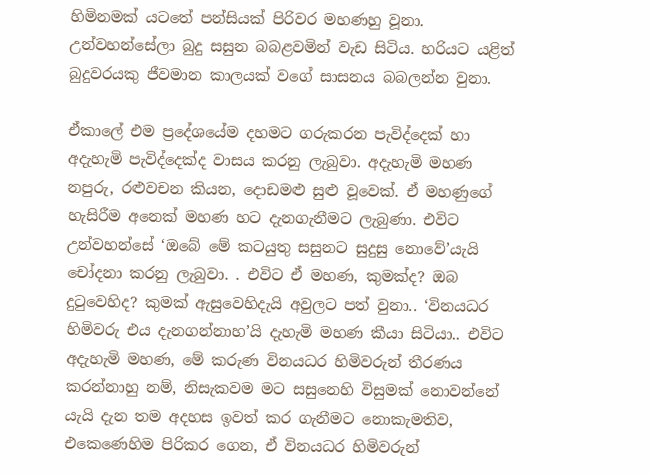හිමිනමක් යටතේ පන්සියක් පිරිවර මහණහු වූනා. උන්වහන්සේලා බුදු සසුන බබළවමින් වැඩ සිටිය. හරියට යළිත් බුදුවරයකු ජීවමාන කාලයක් වගේ සාසනය බබලන්න වුනා.

ඒකාලේ එම ප්‍රදේශයේම දහමට ගරුකරන පැවිද්දෙක් හා අදැහැමි පැවිද්දෙක්ද වාසය කරනු ලැබුවා. අදැහැමි මහණ නපුරු, රළුවචන කියන, දොඩමළු සුළු වූවෙක්. ඒ මහණුගේ හැසිරීම අනෙක් මහණ හට දැනගැනීමට ලැබුණා. එවිට උන්වහන්සේ ‘ඔබේ මේ කටයුතු සසුනට සුදුසු නොවේ’යැයි චෝදනා කරනු ලැබුවා. . එවිට ඒ මහණ, කුමක්ද? ඔබ දුටුවෙහිද? කුමක් ඇසුවෙහිදැයි අවුලට පත් වුනා.. ‘විනයධර හිමිවරු එය දැනගන්නාහ’යි දැහැමි මහණ කීයා සිටියා.. එවිට අදැහැමි මහණ, මේ කරුණ විනයධර හිමිවරුන් තීරණය කරන්නාහු නම්, නිසැකවම මට සසුනෙහි විසුමක් නොවන්නේ යැයි දැන තම අදහස ඉවත් කර ගැනීමට නොකැමතිව, එකෙණෙහිම පිරිකර ගෙන, ඒ විනයධර හිමිවරුන්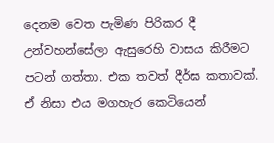දෙනම වෙත පැමිණ පිරිකර දී උන්වහන්සේලා ඇසුරෙහි වාසය කිරීමට පටන් ගත්තා. එක තවත් දීර්ඝ කතාවක්. ඒ නිසා එය මගහැර කෙටියෙන්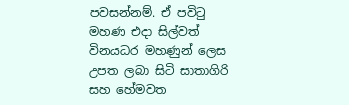පවසන්නම්. ඒ පවිටු මහණ එදා සිල්වත් විනයධර මහණුන් ලෙස උපත ලබා සිටි සාතාගිරි සහ හේමවත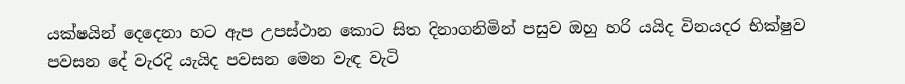යක්ෂයින් දෙදෙනා හට ඇප උපස්ථාන කොට සිත දිනාගනිමින් පසුව ඔහු හරි යයිද විනයදර භික්ෂුව පවසන දේ වැරදි යැයිද පවසන මෙන වැඳ වැටි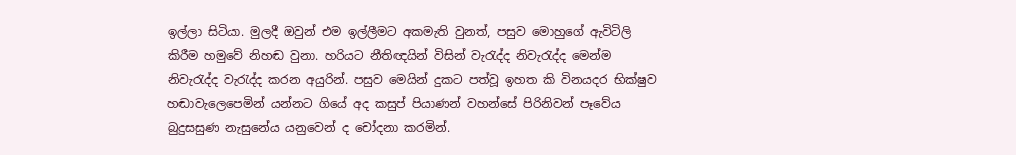ඉල්ලා සිටියා. මුලදී ඔවුන් එම ඉල්ලීමට අකමැති වුනත්, පසුව මොහුගේ ඇවිටිලි කිරීම හමුවේ නිහඬ වුනා. හරියට නීතිඥයින් විසින් වැරැද්ද නිවැරැද්ද මෙන්ම නිවැරැද්ද වැරැද්ද කරන අයුරින්. පසුව මෙයින් දුකට පත්වූ ඉහත කි විනයදර භික්ෂුව හඬාවැලෙපෙමින් යන්නට ගියේ අද කසුප් පියාණන් වහන්සේ පිරිනිවන් පෑවේය බුදුසසුණ නැසුනේය යනුවෙන් ද චෝදනා කරමින්.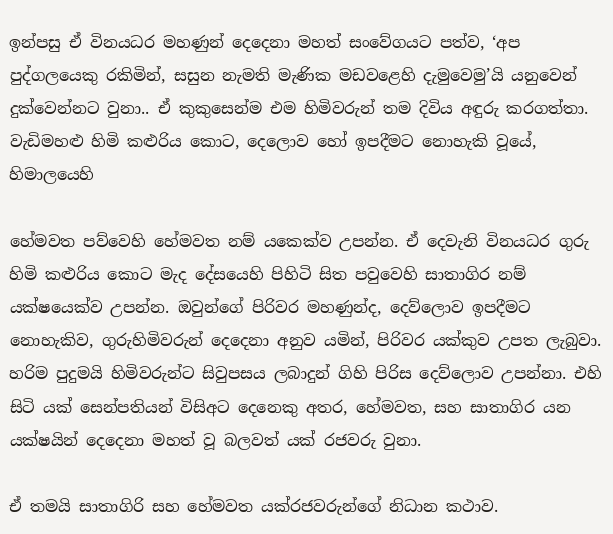ඉන්පසු ඒ විනයධර මහණුන් දෙදෙනා මහත් සංවේගයට පත්ව, ‘අප පුද්ගලයෙකු රකිමින්, සසුන නැමති මැණික මඩවළෙහි දැමුවෙමු’යි යනුවෙන් දුක්වෙන්නට වුනා.. ඒ කුකුසෙන්ම එම හිමිවරුන් තම දිවිය අඳුරු කරගත්තා. වැඩිමහළු හිමි කළුරිය කොට, දෙලොව හෝ ඉපදීමට නොහැකි වූයේ, හිමාලයෙහි

හේමවත පව්වෙහි හේමවත නම් යකෙක්ව උපන්න. ඒ දෙවැනි විනයධර ගුරු හිමි කළුරිය කොට මැද දේසයෙහි පිහිටි සිත පවුවෙහි සාතාගිර නම් යක්ෂයෙක්ව උපන්න. ඔවුන්ගේ පිරිවර මහණුන්ද, දෙව්ලොව ඉපදීමට නොහැකිව, ගුරුහිමිවරුන් දෙදෙනා අනුව යමින්, පිරිවර යක්කුව උපත ලැබුවා. හරිම පුදුමයි හිමිවරුන්ට සිවුපසය ලබාදුන් ගිහි පිරිස දෙව්ලොව උපන්නා. එහි සිටි යක් සෙන්පතියන් විසිඅට දෙනෙකු අතර, හේමවත, සහ සාතාගිර යන යක්ෂයින් දෙදෙනා මහත් වූ බලවත් යක් රජවරු වුනා.

ඒ තමයි සාතාගිරි සහ හේමවත යක්රජවරුන්ගේ නිධාන කථාව.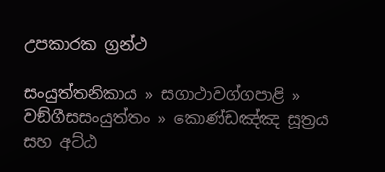උපකාරක ග්‍රන්ථ

සංයුත්තනිකාය » සගාථාවග්ගපාළි » වඞ්ගීසසංයුත්තං » කොණ්ඩඤ්ඤ සූත්‍රය සහ අට්ඨ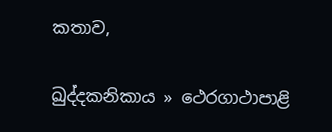කතාව,

ඛුද්දකනිකාය » ථෙරගාථාපාළි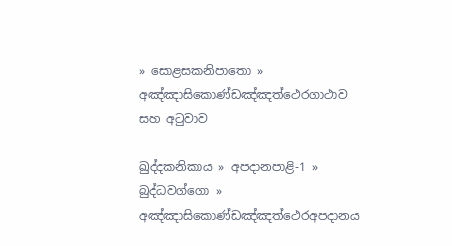» සොළසකනිපාතො » අඤ්ඤාසිකොණ්ඩඤ්ඤත්ථෙරගාථාව සහ අටුවාව

ඛුද්දකනිකාය » අපදානපාළි-1 » බුද්ධවග්ගො » අඤ්ඤාසිකොණ්ඩඤ්ඤත්ථෙරඅපදානය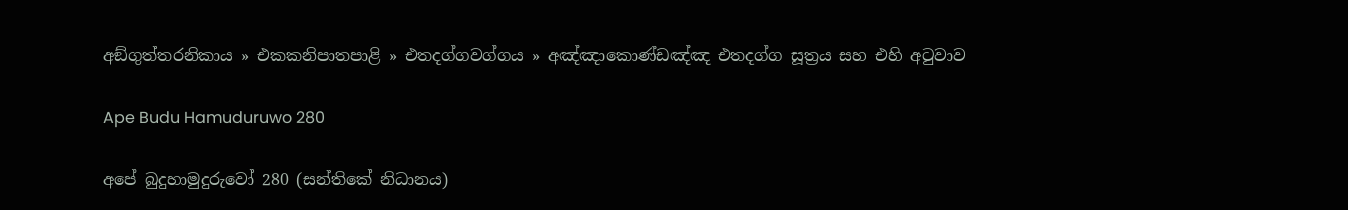අඞ්ගුත්තරනිකාය » එකකනිපාතපාළි » එතදග්ගවග්ගය » අඤ්ඤාකොණ්ඩඤ්ඤ එතදග්ග සූත්‍රය සහ එහි අටුවාව

Ape Budu Hamuduruwo 280

අපේ බුදුහාමුදුරුවෝ 280 (සන්තිකේ නිධානය)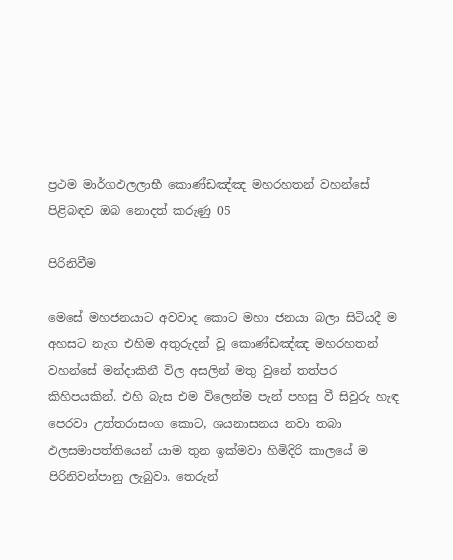ප්‍රථම මාර්ගඵලලාභී කොණ්ඩඤ්ඤ මහරහතන් වහන්සේ පිළිබඳව ඔබ නොදත් කරුණු 05

පිරිනිවීම

මෙසේ මහජනයාට අවවාද කොට මහා ජනයා බලා සිටියදී ම අහසට නැග එහිම අතුරුදන් වූ කොණ්ඩඤ්ඤ මහරහතන් වහන්සේ මන්දාකිනී විල අසලින් මතු වුනේ තත්පර කිහිපයකින්. එහි බැස එම විලෙන්ම පැන් පහසු වී සිවුරු හැඳ පෙරවා උත්තරාසංග කොට, ශයනාසනය නවා තබා ඵලසමාපත්තියෙන් යාම තුන ඉක්මවා හිමිදිරි කාලයේ ම පිරිනිවන්පානු ලැබුවා. තෙරුන්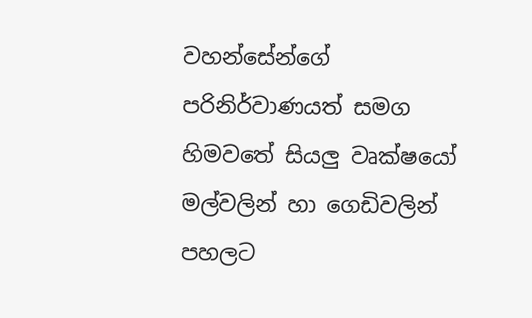වහන්සේන්ගේ පරිනිර්වාණයත් සමග හිමවතේ සියලු වෘක්ෂයෝ මල්වලින් හා ගෙඩිවලින් පහලට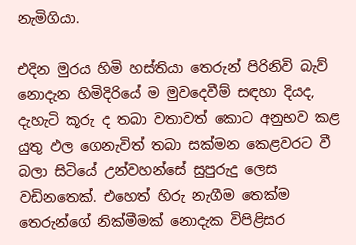නැමිගියා.

එදින මුරය හිමි හස්තියා තෙරුන් පිරිනිවි බැව් නොදැන හිමිදිරියේ ම මුවදෙවීම් සඳහා දියද, දැහැටි කූරු ද තබා වතාවත් කොට අනුභව කළ යුතු ඵල ගෙනැවිත් තබා සක්මන කෙළවරට වී බලා සිටියේ උන්වහන්සේ සුපුරුදු ලෙස වඩිනතෙක්. එහෙත් හිරු නැගීම තෙක්ම තෙරුන්ගේ නික්මීමක් නොදැක විපිළිසර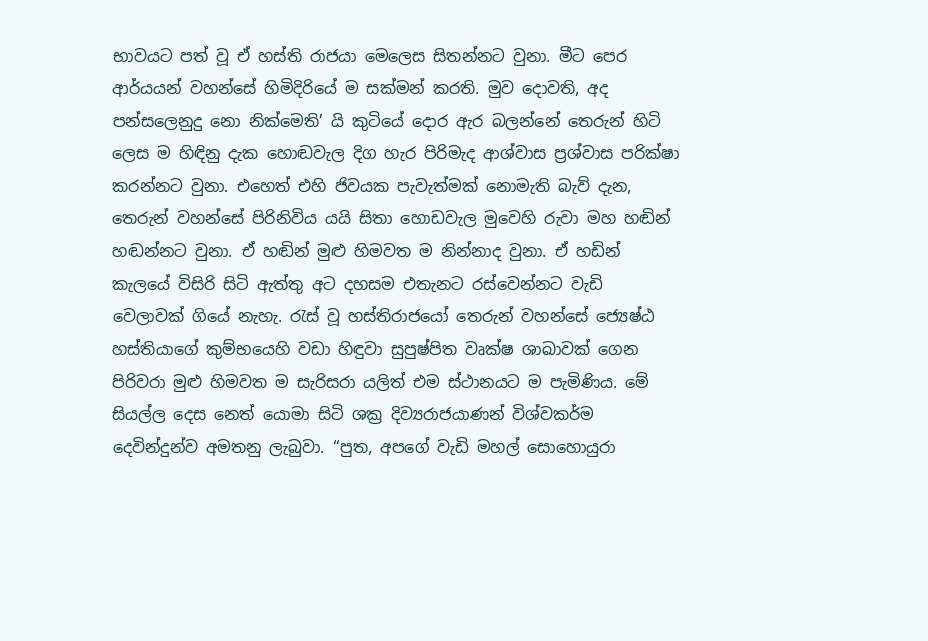භාවයට පත් වූ ඒ හස්ති රාජයා මෙලෙස සිතන්නට වුනා. මීට පෙර ආර්යයන් වහන්සේ හිමිදිරියේ ම සක්මන් කරති. මුව දොවති, අද පන්සලෙනුදු නො නික්මෙති’ යි කුටියේ දොර ඇර බලන්නේ තෙරුන් හිටි ලෙස ම හිඳිනු දැක හොඬවැල දිග හැර පිරිමැද ආශ්වාස ප්‍රශ්වාස පරික්ෂා කරන්නට වුනා. එහෙත් එහි ජිවයක පැවැත්මක් නොමැති බැව් දැන, තෙරුන් වහන්සේ පිරිනිවිය යයි සිතා හොඩවැල මුවෙහි රුවා මහ හඬින් හඬන්නට වුනා. ඒ හඬින් මුළු හිමවත ම නින්නාද වුනා. ඒ හඩින් කැලයේ විසිරි සිටි ඇත්තු අට දහසම එතැනට රස්වෙන්නට වැඩි වෙලාවක් ගියේ නැහැ. රැස් වූ හස්තිරාජයෝ තෙරුන් වහන්සේ ජ්‍යෙෂ්ඨ හස්තියාගේ කුම්භයෙහි වඩා හිඳුවා සුපුෂ්පිත වෘක්ෂ ශාඛාවක් ගෙන පිරිවරා මුළු හිමවත ම සැරිසරා යලිත් එම ස්ථානයට ම පැමිණිය. මේ සියල්ල දෙස නෙත් යොමා සිටි ශක්‍ර දිව්‍යරාජයාණන් විශ්වකර්ම දෙවින්දුන්ව අමතනු ලැබුවා. “පුත, අපගේ වැඩි මහල් සොහොයුරා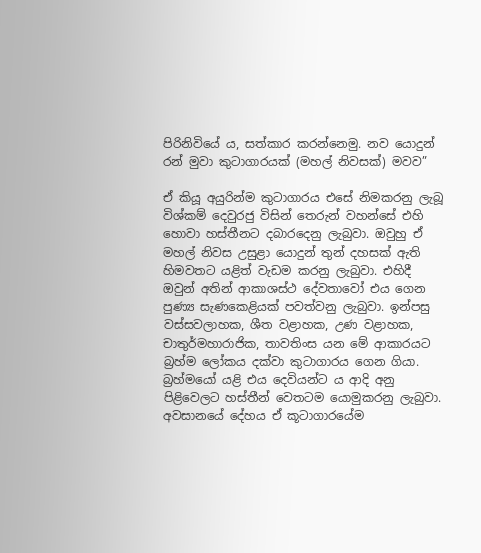පිරිනිවියේ ය, සත්කාර කරන්නෙමු. නව යොදුන් රන් මුවා කුටාගාරයක් (මහල් නිවසක්) මවව”

ඒ කියූ අයුරින්ම කුටාගාරය එසේ නිමකරනු ලැබූ විශ්කම් දෙවුරජු විසින් තෙරුන් වහන්සේ එහි හොවා හස්තීනට දබාරදෙනු ලැබුවා. ඔවුහු ඒ මහල් නිවස උසුළා යොදුන් තුන් දහසක් ඇති හිමවතට යළිත් වැඩම කරනු ලැබුවා. එහිදී ඔවුන් අතින් ආකාශස්ථ දේවතාවෝ එය ගෙන පුණ්‍ය සැණකෙළියක් පවත්වනු ලැබුවා. ඉන්පසු වස්සවලාහක, ශීත වළාහක, උණ වළාහක, චාතුර්මහාරාජික, තාවතිංස යන මේ ආකාරයට බ්‍රහ්ම ලෝකය දක්වා කුටාගාරය ගෙන ගියා. බ්‍රහ්මයෝ යළි එය දෙවියන්ට ය ආදි අනු පිළිවෙලට හස්තීන් වෙතටම යොමුකරනු ලැබුවා. අවසානයේ දේහය ඒ කූටාගාරයේම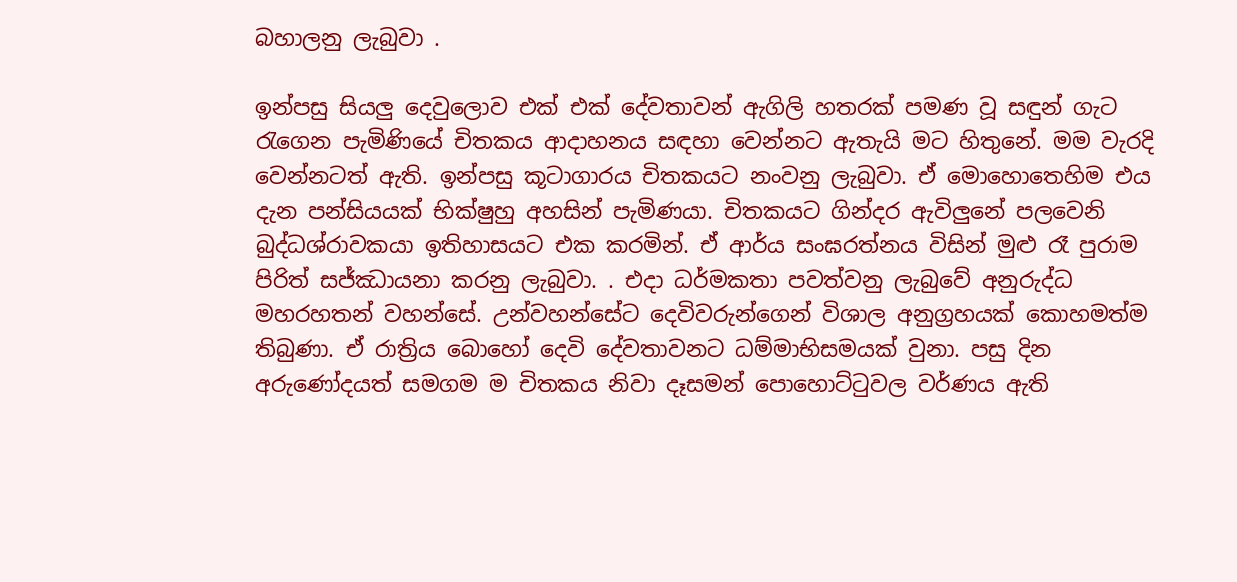බහාලනු ලැබුවා .

ඉන්පසු සියලු දෙවුලොව එක් එක් දේවතාවන් ඇගිලි හතරක් පමණ වූ සඳුන් ගැට රැගෙන පැමිණියේ චිතකය ආදාහනය සඳහා වෙන්නට ඇතැයි මට හිතුනේ. මම වැරදි වෙන්නටත් ඇති. ඉන්පසු කූටාගාරය චිතකයට නංවනු ලැබුවා. ඒ මොහොතෙහිම එය දැන පන්සියයක් භික්ෂුහු අහසින් පැමිණයා. චිතකයට ගින්දර ඇවිලුනේ පලවෙනි බුද්ධශ්රාවකයා ඉතිහාසයට එක කරමින්. ඒ ආර්ය සංඝරත්නය විසින් මුළු රෑ පුරාම පිරිත් සජ්ඣායනා කරනු ලැබුවා. . එදා ධර්මකතා පවත්වනු ලැබුවේ අනුරුද්ධ මහරහතන් වහන්සේ. උන්වහන්සේට දෙවිවරුන්ගෙන් විශාල අනුග්‍රහයක් කොහමත්ම තිබුණා. ඒ රාත්‍රිය බොහෝ දෙවි දේවතාවනට ධම්මාභිසමයක් වුනා. පසු දින අරුණෝදයත් සමගම ම චිතකය නිවා දෑසමන් පොහොට්ටුවල වර්ණය ඇති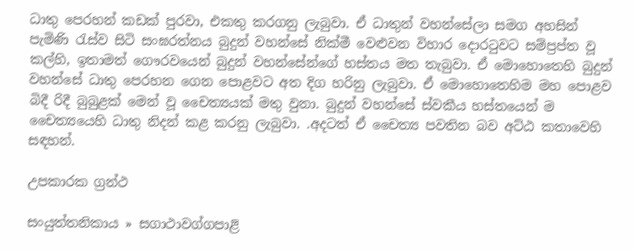ධාතු පෙරහන් කඩක් පුරවා, එකතු කරගනු ලැබුවා. ඒ ධාතුන් වහන්සේලා සමග අහසින් පැමිණි රැස්ව සිටි සංඝරත්නය බුදුන් වහන්සේ නික්මී වෙළුවන විහාර දොරටුවට සම්ප්‍රප්ත වූ කල්හි, ඉතාමත් ගෞරවයෙන් බුදුන් වහන්සේන්ගේ හස්තය මත තැබුවා. ඒ මොහොතෙහි බුදුන් වහන්සේ ධාතු පෙරහන ගෙන පොළවට අත දිග හරිනු ලැබුවා. ඒ මොහොතෙහිම මහ පොළව බිදී රිදී බුබුළක් මෙන් වූ චෛත්‍යයක් මතු වුනා. බුදුන් වහන්සේ ස්වකීය හස්තයෙන් ම චෛත්‍යයෙහි ධාතු නිදන් කළ කරනු ලැබුවා. .අදටත් ඒ චෛත්‍ය පවතින බව අට්ඨ කතාවෙහි සඳහන්.

උපකාරක ග්‍රන්ථ

සංයුත්තනිකාය » සගාථාවග්ගපාළි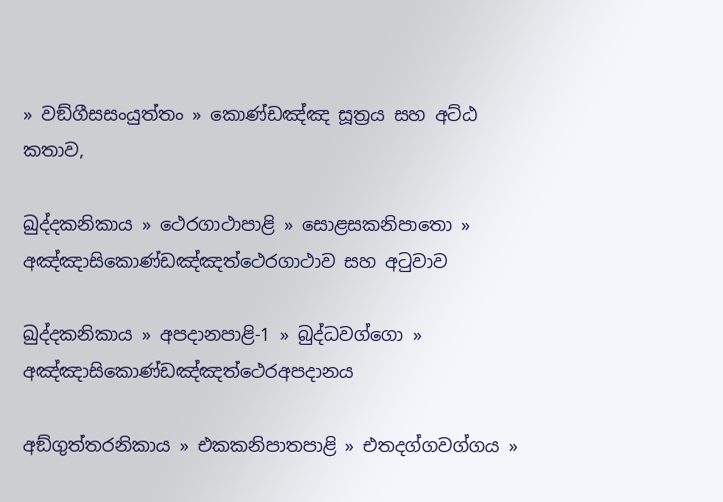» වඞ්ගීසසංයුත්තං » කොණ්ඩඤ්ඤ සූත්‍රය සහ අට්ඨ කතාව,

ඛුද්දකනිකාය » ථෙරගාථාපාළි » සොළසකනිපාතො » අඤ්ඤාසිකොණ්ඩඤ්ඤත්ථෙරගාථාව සහ අටුවාව

ඛුද්දකනිකාය » අපදානපාළි-1 » බුද්ධවග්ගො » අඤ්ඤාසිකොණ්ඩඤ්ඤත්ථෙරඅපදානය

අඞ්ගුත්තරනිකාය » එකකනිපාතපාළි » එතදග්ගවග්ගය »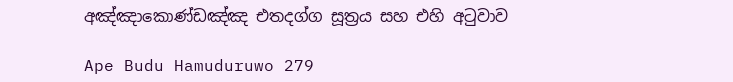අඤ්ඤාකොණ්ඩඤ්ඤ එතදග්ග සූත්‍රය සහ එහි අටුවාව

Ape Budu Hamuduruwo 279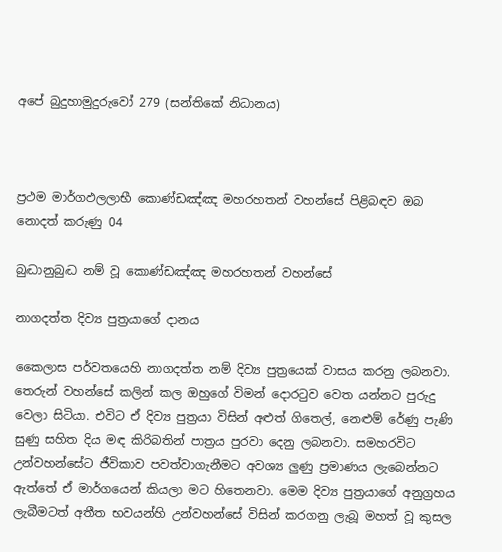අපේ බුදුහාමුදුරුවෝ 279 (සන්තිකේ නිධානය)



ප්‍රථම මාර්ගඵලලාභී කොණ්ඩඤ්ඤ මහරහතන් වහන්සේ පිළිබඳව ඔබ නොදත් කරුණු 04

බුද්‍ධානුබුද්‍ධ නම් වූ කොණ්ඩඤ්ඤ මහරහතන් වහන්සේ

නාගදත්ත දිව්‍ය පුත්‍රයාගේ දානය

කෛලාස පර්වතයෙහි නාගදත්ත නම් දිව්‍ය පුත්‍රයෙක් වාසය කරනු ලබනවා. තෙරුන් වහන්සේ කලින් කල ඔහුගේ විමන් දොරටුව වෙත යන්නට පුරුදු වෙලා සිටියා. එවිට ඒ දිව්‍ය පුත්‍රයා විසින් අළුත් ගිතෙල්, නෙළුම් රේණු පැණි සුණු සහිත දිය මඳ කිරිබතින් පාත්‍රය පුරවා දෙනු ලබනවා. සමහරවිට උන්වහන්සේට ජීවිකාව පවත්වාගැනීමට අවශ්‍ය ලුණු ප්‍රමාණය ලැබෙන්නට ඇත්තේ ඒ මාර්ගයෙන් කියලා මට හිතෙනවා. මෙම දිව්‍ය පුත්‍රයාගේ අනුග්‍රහය ලැබීමටත් අතීත භවයන්හි උන්වහන්සේ විසින් කරගනු ලැබූ මහත් වූ කුසල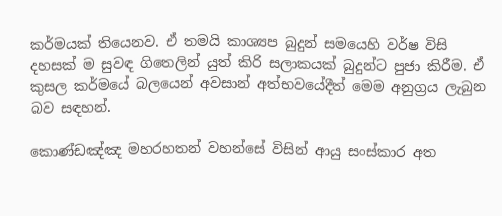කර්මයක් තියෙනව. ඒ තමයි කාශ්‍යප බුදුන් සමයෙහි වර්ෂ විසි දහසක් ම සුවඳ ගිතෙලින් යුත් කිරි සලාකයක් බුදුන්ට පුජා කිරීම. ඒ කුසල කර්මයේ බලයෙන් අවසාන් අත්භවයේදීත් මෙම අනුග්‍රය ලැබුන බව සඳහන්.

කොණ්ඩඤ්ඤ මහරහතන් වහන්සේ විසින් ආයු සංස්කාර අත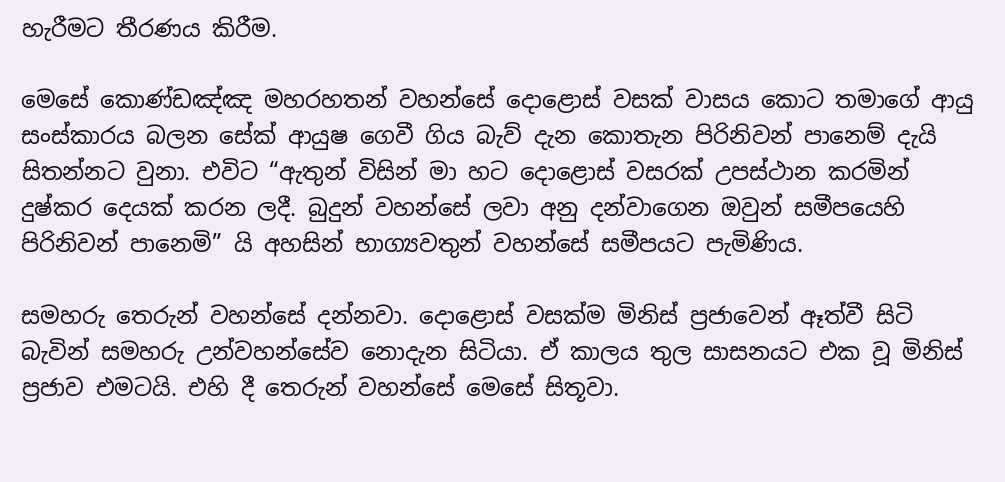හැරීමට තීරණය කිරීම.

මෙසේ කොණ්ඩඤ්ඤ මහරහතන් වහන්සේ දොළොස් වසක් වාසය කොට තමාගේ ආයු සංස්කාරය බලන සේක් ආයුෂ ගෙවී ගිය බැව් දැන කොතැන පිරිනිවන් පානෙම් දැයි සිතන්නට වුනා. එවිට “ඇතුන් විසින් මා හට දොළොස් වසරක් උපස්ථාන කරමින් දුෂ්කර දෙයක් කරන ලදී. බුදුන් වහන්සේ ලවා අනු දන්වාගෙන ඔවුන් සමීපයෙහි පිරිනිවන් පානෙමි” යි අහසින් භාග්‍යවතුන් වහන්සේ සමීපයට පැමිණිය.

සමහරු තෙරුන් වහන්සේ දන්නවා. දොළොස් වසක්ම මිනිස් ප්‍රජාවෙන් ඈත්වී සිටි බැවින් සමහරු උන්වහන්සේව නොදැන සිටියා. ඒ කාලය තුල සාසනයට එක වූ මිනිස් ප්‍රජාව එමටයි. එහි දී තෙරුන් වහන්සේ මෙසේ සිතූවා.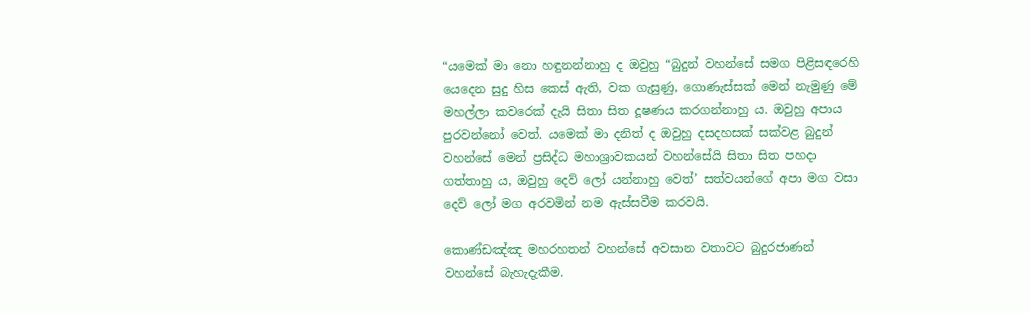“යමෙක් මා නො හඳුනන්නාහු ද ඔවුහු “බුදුන් වහන්සේ සමග පිළිසඳරෙහි යෙදෙන සුදු හිස කෙස් ඇති, වක ගැසුණු, ගොණැස්සක් මෙන් නැමුණු මේ මහල්ලා කවරෙක් දැයි සිතා සිත දූෂණය කරගන්නාහු ය. ඔවුහු අපාය පුරවන්නෝ වෙත්. යමෙක් මා දනිත් ද ඔවුහු දසදහසක් සක්වළ බුදුන් වහන්සේ මෙන් ප්‍රසිද්ධ මහාශ්‍රාවකයන් වහන්සේයි සිතා සිත පහදා ගත්තාහු ය, ඔවුහු දෙව් ලෝ යන්නාහු වෙත්’ සත්වයන්ගේ අපා මග වසා දෙව් ලෝ මග අරවමින් නම ඇස්සවීම කරවයි.

කොණ්ඩඤ්ඤ මහරහතන් වහන්සේ අවසාන වතාවට බුදුරජාණන් වහන්සේ බැහැදැකීම.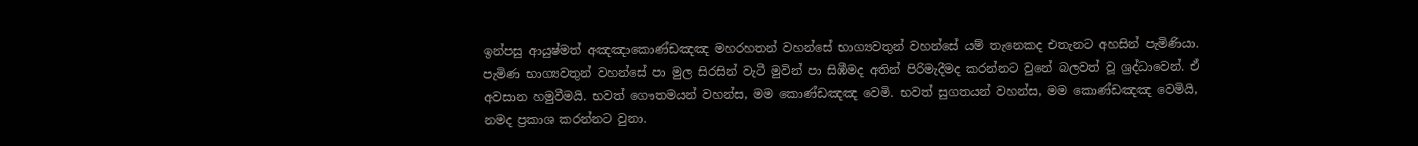ඉන්පසු ආයුෂ්මත් අඤඤාකොණ්ඩඤඤ මහරහතන් වහන්සේ භාග්‍යවතුන් වහන්සේ යම් තැනෙකද එතැනට අහසින් පැමිණියා. පැමිණ භාග්‍යවතුන් වහන්සේ පා මුල සිරසින් වැටී මුවින් පා සිඹීමද අතින් පිරිමැදීමද කරන්නට වුනේ බලවත් වූ ශ්‍රද්ධාවෙන්. ඒ අවසාන හමුවීමයි. භවත් ගෞතමයන් වහන්ස, මම කොණ්ඩඤඤ වෙමි. භවත් සුගතයන් වහන්ස, මම කොණ්ඩඤඤ වෙමියි, නමද ප්‍රකාශ කරන්නට වුනා.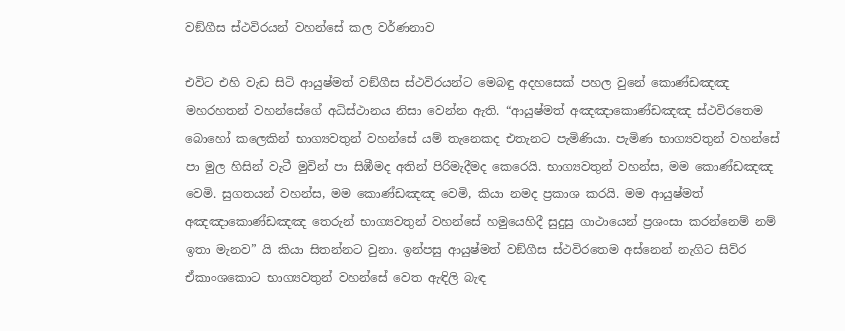වඞ්ගීස ස්ථවිරයන් වහන්සේ කල වර්ණනාව

එවිට එහි වැඩ සිටි ආයුෂ්මත් වඞ්ගීස ස්ථවිරයන්ට මෙබඳු අදහසෙක් පහල වුනේ කොණ්ඩඤඤ මහරහතන් වහන්සේගේ අධිස්ථානය නිසා වෙන්න ඇති. “ආයුෂ්මත් අඤඤාකොණ්ඩඤඤ ස්ථවිරතෙම බොහෝ කලෙකින් භාග්‍යවතුන් වහන්සේ යම් තැනෙකද එතැනට පැමිණියා. පැමිණ භාග්‍යවතුන් වහන්සේ පා මුල හිසින් වැටී මුවින් පා සිඹීමද අතින් පිරිමැදීමද කෙරෙයි. භාග්‍යවතුන් වහන්ස, මම කොණ්ඩඤඤ වෙමි. සුගතයන් වහන්ස, මම කොණ්ඩඤඤ වෙමි, කියා නමද ප්‍රකාශ කරයි. මම ආයුෂ්මත් අඤඤාකොණ්ඩඤඤ තෙරුන් භාග්‍යවතුන් වහන්සේ හමුයෙහිදී සුදුසු ගාථායෙන් ප්‍රශංසා කරන්නෙම් නම් ඉතා මැනව” යි කියා සිතන්නට වුනා. ඉන්පසු ආයුෂ්මත් වඞ්ගීස ස්ථවිරතෙම අස්නෙන් නැගිට සිව්ර ඒකාංශකොට භාග්‍යවතුන් වහන්සේ වෙත ඇඳිලි බැඳ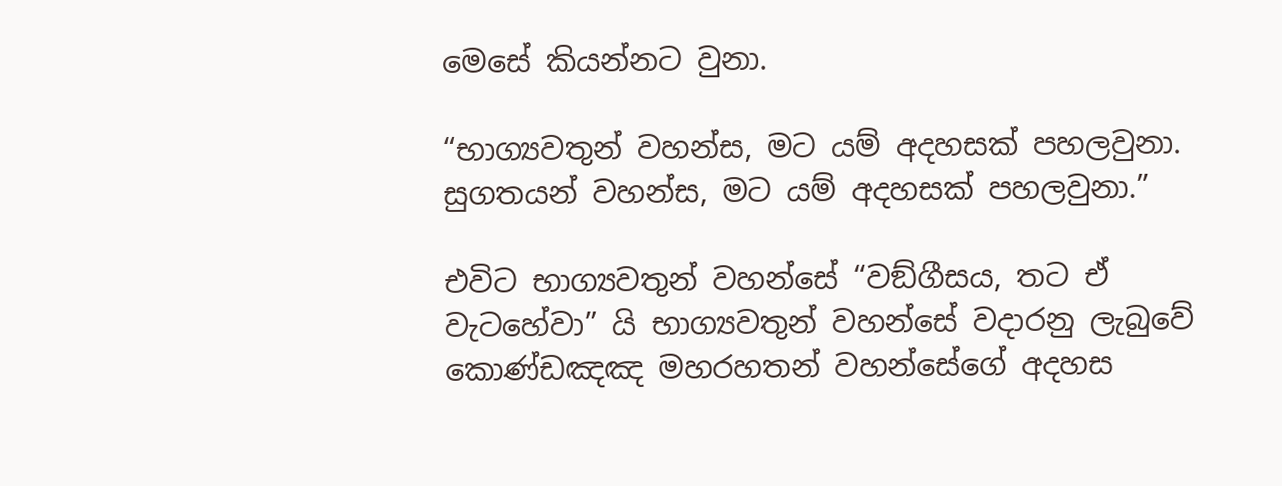මෙසේ කියන්නට වුනා.

“භාග්‍යවතුන් වහන්ස, මට යම් අදහසක් පහලවුනා. සුගතයන් වහන්ස, මට යම් අදහසක් පහලවුනා.”

එවිට භාග්‍යවතුන් වහන්සේ “වඞ්ගීසය, තට ඒ වැටහේවා” යි භාග්‍යවතුන් වහන්සේ වදාරනු ලැබුවේ කොණ්ඩඤඤ මහරහතන් වහන්සේගේ අදහස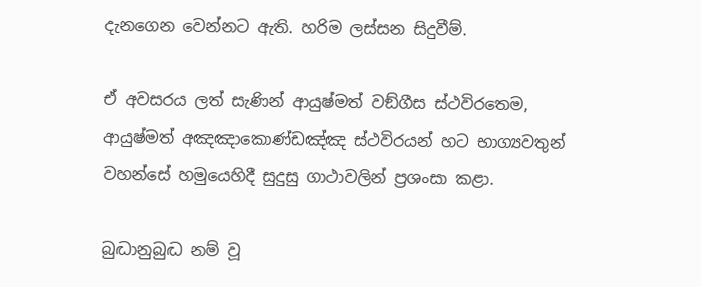දැනගෙන වෙන්නට ඇති. හරිම ලස්සන සිදුවීම්.

ඒ අවසරය ලත් සැණින් ආයුෂ්මත් වඞ්ගීස ස්ථවිරතෙම, ආයුෂ්මත් අඤඤාකොණ්ඩඤ්ඤ ස්ථවිරයන් හට භාග්‍යවතුන් වහන්සේ හමුයෙහිදී සුදුසු ගාථාවලින් ප්‍රශංසා කළා.

බුද්‍ධානුබුද්‍ධ නම් වූ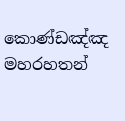කොණ්ඩඤ්ඤ මහරහතන්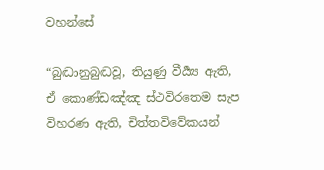වහන්සේ

“බුද්‍ධානුබුද්‍ධවූ, තියුණු වීර්‍ය්‍ය ඇති, ඒ කොණ්ඩඤ්ඤ ස්ථවිරතෙම සැප විහරණ ඇති, චිත්තවිවේකයන්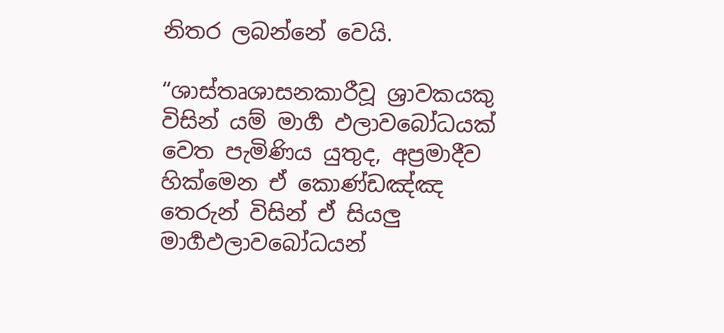නිතර ලබන්නේ වෙයි.

“ශාස්තෘශාසනකාරීවූ ශ්‍රාවකයකු විසින් යම් මාර්‍ග ඵලාවබෝධයක් වෙත පැමිණිය යුතුද, අප්‍රමාදීව හික්මෙන ඒ කොණ්ඩඤ්ඤ තෙරුන් විසින් ඒ සියලු මාර්‍ගඵලාවබෝධයන්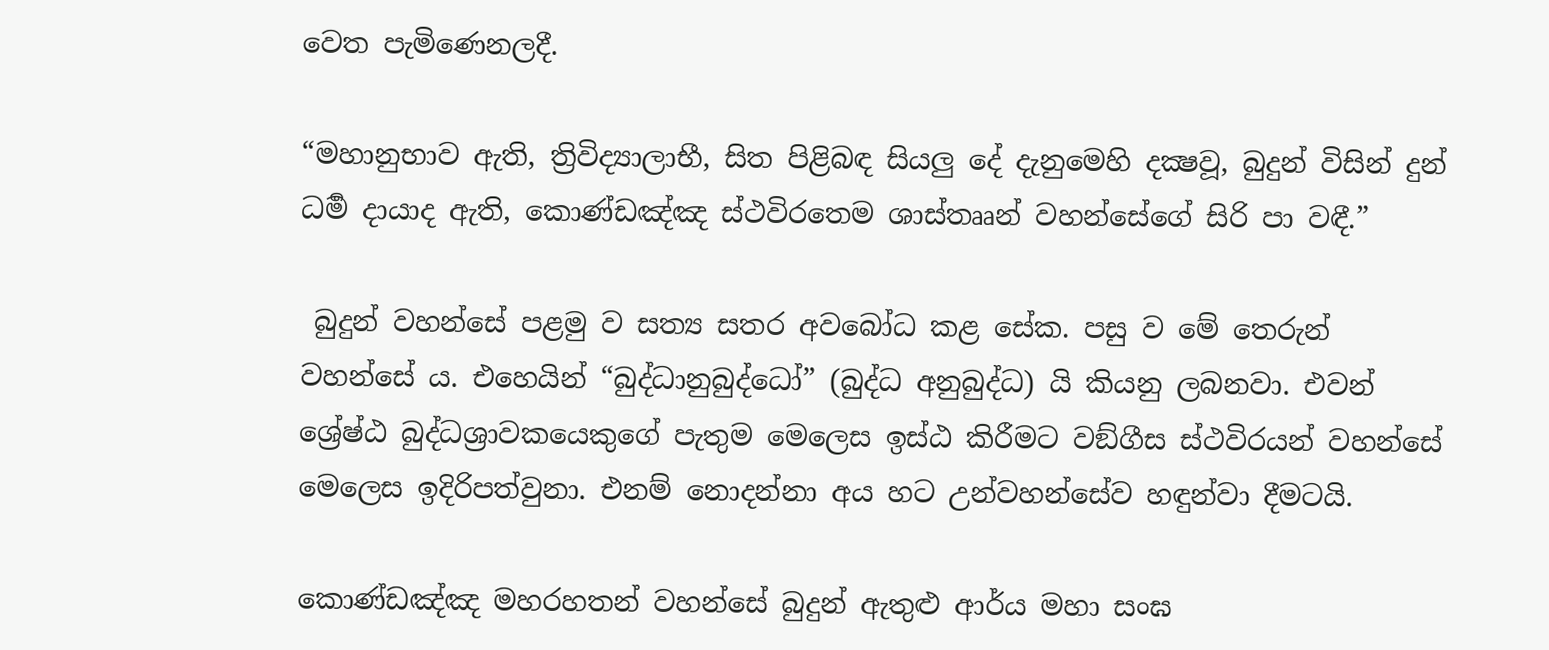වෙත පැමිණෙනලදී.

“මහානුභාව ඇති, ත්‍රිවිද්‍යාලාභී, සිත පිළිබඳ සියලු දේ දැනුමෙහි දක්‍ෂවූ, බුදුන් විසින් දුන් ධර්‍ම දායාද ඇති, කොණ්ඩඤ්ඤ ස්ථවිරතෙම ශාස්තෲන් වහන්සේගේ සිරි පා වඳී.”

 බුදුන් වහන්සේ පළමු ව සත්‍ය සතර අවබෝධ කළ සේක. පසු ව මේ තෙරුන් වහන්සේ ය. එහෙයින් “බුද්ධානුබුද්ධෝ” (බුද්ධ අනුබුද්ධ) යි කියනු ලබනවා. එවන් ශ්‍රේෂ්ඨ බුද්ධශ්‍රාවකයෙකුගේ පැතුම මෙලෙස ඉස්ඨ කිරීමට වඞ්ගීස ස්ථවිරයන් වහන්සේ මෙලෙස ඉදිරිපත්වුනා. එනම් නොදන්නා අය හට උන්වහන්සේව හඳුන්වා දීමටයි.

කොණ්ඩඤ්ඤ මහරහතන් වහන්සේ බුදුන් ඇතුළු ආර්ය මහා සංඝ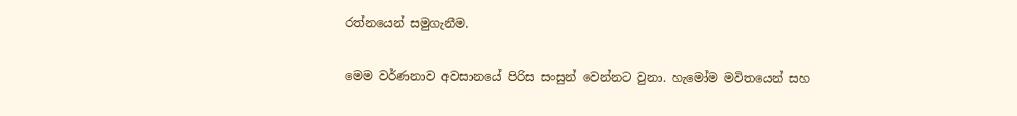රත්නයෙන් සමුගැනීම.

මෙම වර්ණනාව අවසානයේ පිරිස සංසුන් වෙන්නට වුනා. හැමෝම මවිතයෙන් සහ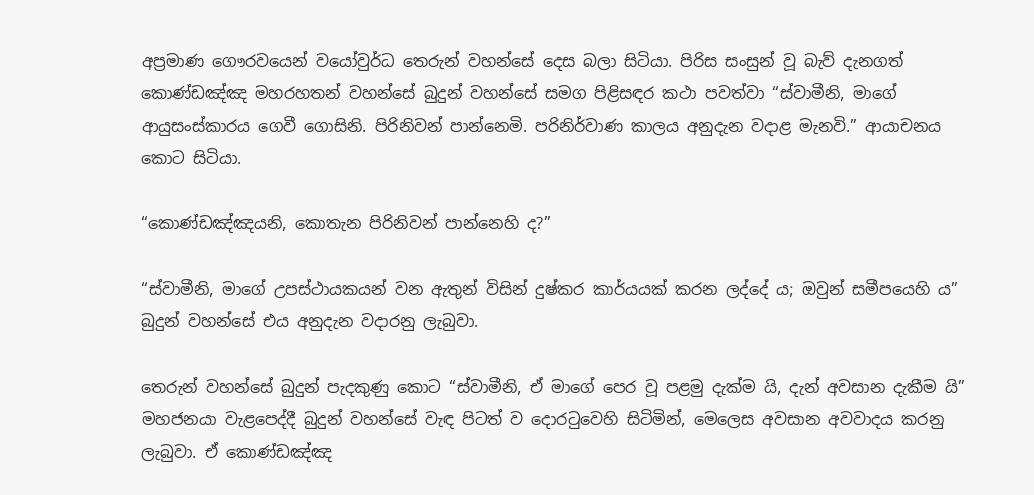අප්‍රමාණ ගෞරවයෙන් වයෝවුර්ධ තෙරුන් වහන්සේ දෙස බලා සිටියා. පිරිස සංසුන් වූ බැව් දැනගත් කොණ්ඩඤ්ඤ මහරහතන් වහන්සේ බුදුන් වහන්සේ සමග පිළිසඳර කථා පවත්වා “ස්වාමීනි, මාගේ ආයුසංස්කාරය ගෙවී ගොසිනි. පිරිනිවන් පාන්නෙමි. පරිනිර්වාණ කාලය අනුදැන වදාළ මැනවි.” ආයාචනය කොට සිටියා.

“කොණ්ඩඤ්ඤයනි, කොතැන පිරිනිවන් පාන්නෙහි ද?”

“ස්වාමීනි, මාගේ උපස්ථායකයන් වන ඇතුන් විසින් දුෂ්කර කාර්යයක් කරන ලද්දේ ය; ඔවුන් සමීපයෙහි ය” බුදුන් වහන්සේ එය අනුදැන වදාරනු ලැබුවා.

තෙරුන් වහන්සේ බුදුන් පැදකුණු කොට “ස්වාමීනි, ඒ මාගේ පෙර වූ පළමු දැක්ම යි, දැන් අවසාන දැකීම යි” මහජනයා වැළපෙද්දී බුදුන් වහන්සේ වැඳ පිටත් ව දොරටුවෙහි සිටිමින්, මෙලෙස අවසාන අවවාදය කරනු ලැබුවා. ඒ කොණ්ඩඤ්ඤ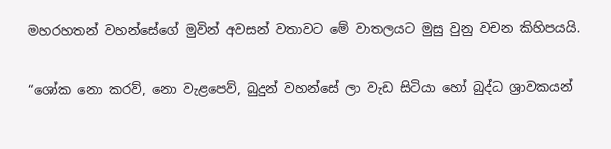මහරහතන් වහන්සේගේ මුවින් අවසන් වතාවට මේ වාතලයට මුසු වුනු වචන කිහිපයයි.

“ශෝක නො කරව්, නො වැළපෙව්, බුදුන් වහන්සේ ලා වැඩ සිටියා හෝ බුද්ධ ශ්‍රාවකයන්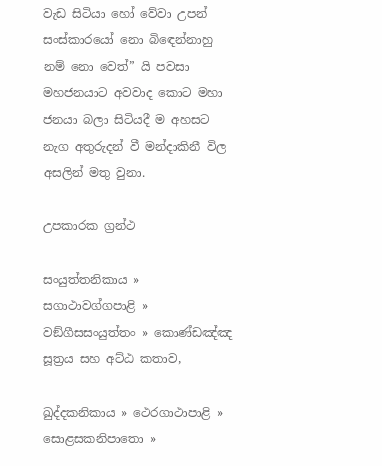වැඩ සිටියා හෝ වේවා උපන් සංස්කාරයෝ නො බිඳෙන්නාහු නම් නො වෙත්” යි පවසා මහජනයාට අවවාද කොට මහා ජනයා බලා සිටියදී ම අහසට නැග අතුරුදන් වී මන්දාකිනී විල අසලින් මතු වුනා.

උපකාරක ග්‍රන්ථ

සංයුත්තනිකාය » සගාථාවග්ගපාළි » වඞ්ගීසසංයුත්තං » කොණ්ඩඤ්ඤ සූත්‍රය සහ අට්ඨ කතාව,

ඛුද්දකනිකාය » ථෙරගාථාපාළි » සොළසකනිපාතො »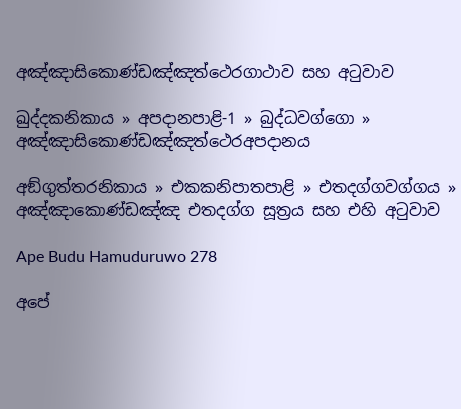අඤ්ඤාසිකොණ්ඩඤ්ඤත්ථෙරගාථාව සහ අටුවාව

ඛුද්දකනිකාය » අපදානපාළි-1 » බුද්ධවග්ගො » අඤ්ඤාසිකොණ්ඩඤ්ඤත්ථෙරඅපදානය

අඞ්ගුත්තරනිකාය » එකකනිපාතපාළි » එතදග්ගවග්ගය » අඤ්ඤාකොණ්ඩඤ්ඤ එතදග්ග සූත්‍රය සහ එහි අටුවාව

Ape Budu Hamuduruwo 278

අපේ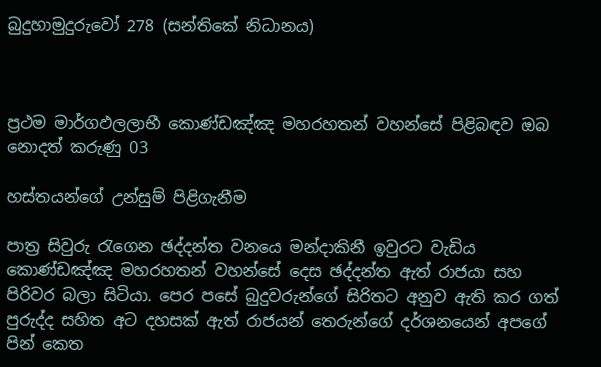බුදුහාමුදුරුවෝ 278 (සන්තිකේ නිධානය)



ප්‍රථම මාර්ගඵලලාභී කොණ්ඩඤ්ඤ මහරහතන් වහන්සේ පිළිබඳව ඔබ නොදත් කරුණු 03

හස්තයන්ගේ උන්සුම් පිළිගැනීම

පාත්‍ර සිවුරු රැගෙන ඡද්දන්ත වනයෙ මන්දාකිනී ඉවුරට වැඩිය කොණ්ඩඤ්ඤ මහරහතන් වහන්සේ දෙස ඡද්දන්ත ඇත් රාජයා සහ පිරිවර බලා සිටියා. පෙර පසේ බුදුවරුන්ගේ සිරිතට අනුව ඇති කර ගත් පුරුද්ද සහිත අට දහසක් ඇත් රාජයන් තෙරුන්ගේ දර්ශනයෙන් අපගේ පින් කෙත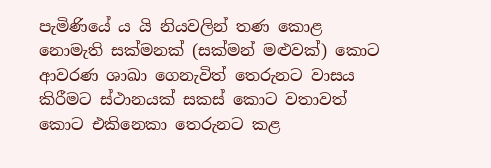පැමිණියේ ය යි නියවලින් තණ කොළ නොමැති සක්මනක් (සක්මන් මළුවක්) කොට ආවරණ ශාඛා ගෙනැවිත් තෙරුනට වාසය කිරීමට ස්ථානයක් සකස් කොට වතාවත් කොට එකිනෙකා තෙරුනට කළ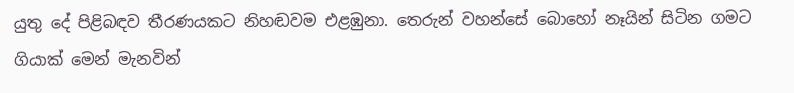යුතු දේ පිළිබඳව තීරණයකට නිහඬවම එළඹුනා. තෙරුන් වහන්සේ බොහෝ නෑයින් සිටින ගමට ගියාක් මෙන් මැනවින්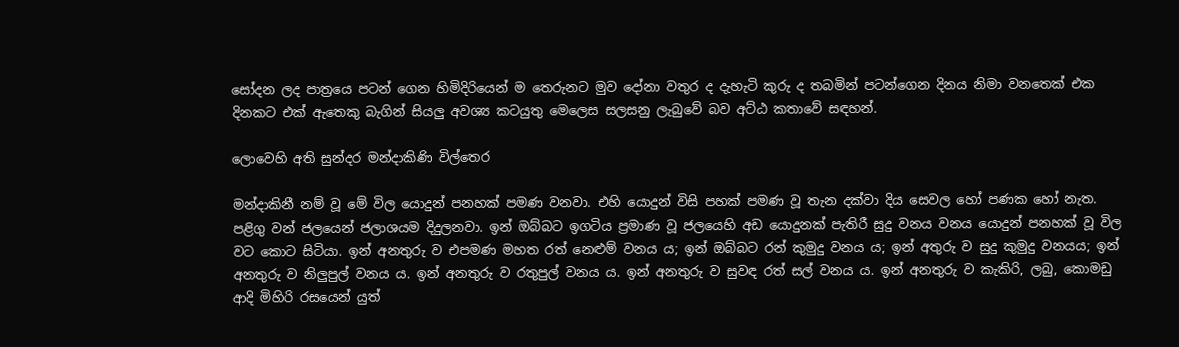සෝදන ලද පාත්‍රයෙ පටන් ගෙන හිමිදිරියෙන් ම තෙරුනට මුව දෝනා වතුර ද දැහැටි කුරු ද තබමින් පටන්ගෙන දිනය නිමා වනතෙක් එක දිනකට එක් ඇතෙකු බැගින් සියලු අවශ්‍ය කටයුතු මෙලෙස සලසනු ලැබුවේ බව අට්ඨ කතාවේ සඳහන්.

ලොවෙහි අති සුන්දර මන්දාකිණි විල්තෙර

මන්දාකිනී නම් වූ මේ විල යොදුන් පනහක් පමණ වනවා. එහි යොදුන් විසි පහක් පමණ වූ තැන දක්වා දිය සෙවල හෝ පණක හෝ නැත. පළිගු වන් ජලයෙන් ජලාශයම දිදුලනවා. ඉන් ඔබ්බට ඉගටිය ප්‍රමාණ වූ ජලයෙහි අඩ යොදුනක් පැතිරී සුදු වනය වනය යොදුන් පනහක් වූ විල වට කොට සිටියා. ඉන් අනතුරු ව එපමණ මහත රත් නෙළුම් වනය ය; ඉන් ඔබ්බට රන් කුමුදු වනය ය; ඉන් අතුරු ව සුදු කුමුදු වනයය; ඉන් අනතුරු ව නිලුපුල් වනය ය. ඉන් අනතුරු ව රතුපුල් වනය ය. ඉන් අනතුරු ව සුවඳ රත් සල් වනය ය. ඉන් අනතුරු ව කැකිරි, ලබු, කොමඩු ආදි මිහිරි රසයෙන් යුත්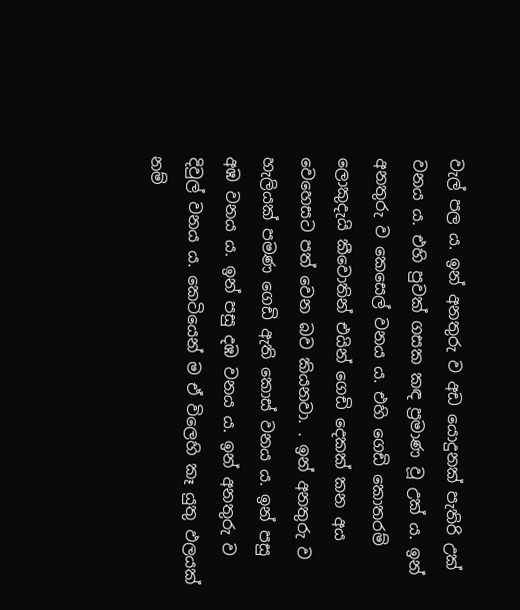වැල් පල ය. ඉන් අනතුරු ව අඩ යොදුනක් පැතිරි උක් වනය ය. එහි පුවක් ගසක කඳ ප්‍රමාණ වූ උක් ය. ඉන් අනතුරු ව කෙසෙල් වනය ය. එහි ගෙඩි කොතරම් ලොකුදැයි කීවොතින් එයින් ගෙඩි දෙකක් කන අය වෙහෙසට පත් වෙන බව කියනවා. . ඉන් අනතුරු ව හැලියක් පමණ ගෙඩි ඇති කොස් වනය ය. ඉන් පසු අඹ වනය ය. ඉන් පසු දඹ වනය ය. ඉන් අනතුරු ව දිවුල් වනය ය. කෙටියෙන් ම ඒ විලෙහි කෑ යුතු ඵලයක් නම්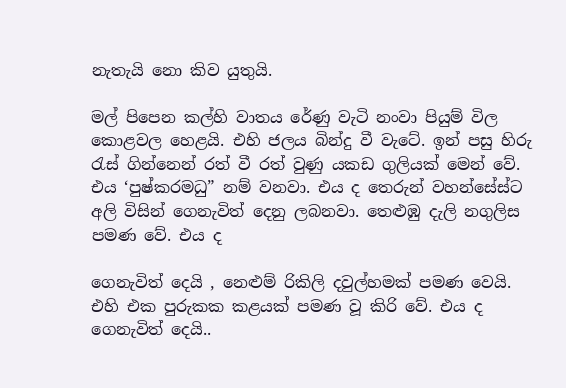නැතැයි නො කිව යුතුයි.

මල් පිපෙන කල්හි වාතය රේණු වැටි නංවා පියුම් විල කොළවල හෙළයි. එහි ජලය බින්දු වී වැටේ. ඉන් පසු හිරු රැස් ගින්නෙන් රත් වී රත් වුණු යකඩ ගුලියක් මෙන් වේ. එය ‘පුෂ්කරමධු” නම් වනවා. එය ද තෙරුන් වහන්සේස්ට අලි විසින් ගෙනැවිත් දෙනු ලබනවා. තෙළුඹු දැලි නගුලිස පමණ වේ. එය ද

ගෙනැවිත් දෙයි , නෙළුම් රිකිලි දවුල්හමක් පමණ වෙයි. එහි එක පුරුකක කළයක් පමණ වූ කිරි වේ. එය ද ගෙනැවිත් දෙයි..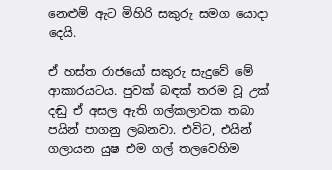නෙළුම් ඇට මිහිරි සකුරු සමග යොදා දෙයි.

ඒ හස්ත රාජයෝ සකුරු සැදුවේ මේ ආකාරයටය. පුවක් බඳක් තරම වූ උක් දඬු ඒ අසල ඇති ගල්කලාවක තබා පයින් පාගනු ලබනවා. එවිට, එයින් ගලායන යුෂ එම ගල් තලවෙහිම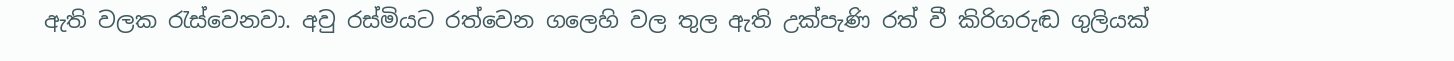ඇති වලක රැස්වෙනවා. අවු රස්මියට රත්වෙන ගලෙහි වල තුල ඇති උක්පැණි රත් වී කිරිගරුඬ ගුලියක්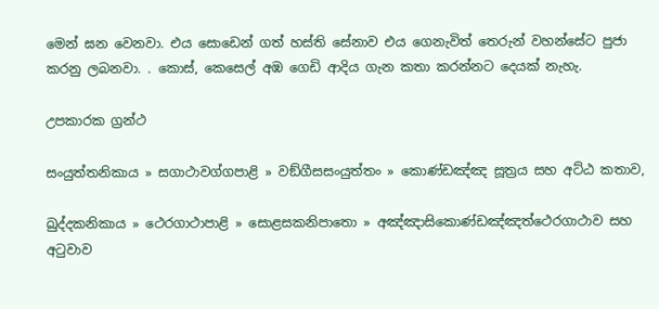මෙන් ඝන වෙනවා. එය සොඩෙන් ගත් හස්ති සේනාව එය ගෙනැවිත් තෙරුන් වහන්සේට පුජා කරනු ලබනවා. . කොස්, කෙසෙල් අඹ ගෙඩි ආදිය ගැන කතා කරන්නට දෙයක් නැහැ.

උපකාරක ග්‍රන්ථ

සංයුත්තනිකාය » සගාථාවග්ගපාළි » වඞ්ගීසසංයුත්තං » කොණ්ඩඤ්ඤ සූත්‍රය සහ අට්ඨ කතාව,

ඛුද්දකනිකාය » ථෙරගාථාපාළි » සොළසකනිපාතො » අඤ්ඤාසිකොණ්ඩඤ්ඤත්ථෙරගාථාව සහ අටුවාව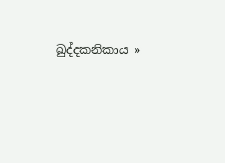ඛුද්දකනිකාය »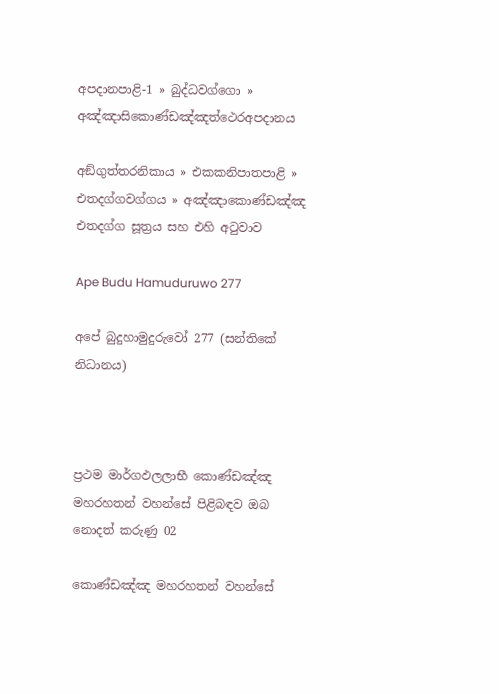අපදානපාළි-1 » බුද්ධවග්ගො » අඤ්ඤාසිකොණ්ඩඤ්ඤත්ථෙරඅපදානය

අඞ්ගුත්තරනිකාය » එකකනිපාතපාළි » එතදග්ගවග්ගය » අඤ්ඤාකොණ්ඩඤ්ඤ එතදග්ග සූත්‍රය සහ එහි අටුවාව

Ape Budu Hamuduruwo 277

අපේ බුදුහාමුදුරුවෝ 277 (සන්තිකේ නිධානය)



ප්‍රථම මාර්ගඵලලාභී කොණ්ඩඤ්ඤ මහරහතන් වහන්සේ පිළිබඳව ඔබ නොදත් කරුණු 02

කොණ්ඩඤ්ඤ මහරහතන් වහන්සේ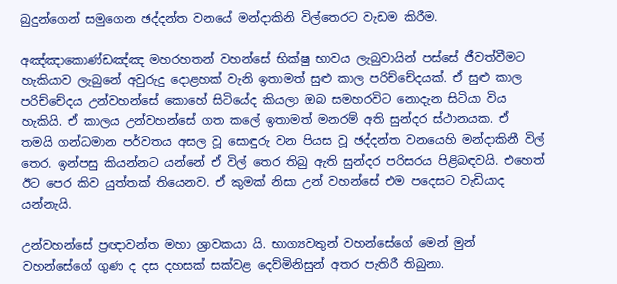බුදුන්ගෙන් සමුගෙන ඡද්දන්ත වනයේ මන්දාකිනි විල්තෙරට වැඩම කිරීම.

අඤ්ඤාකොණ්ඩඤ්ඤ මහරහතන් වහන්සේ භික්ෂු භාවය ලැබුවායින් පස්සේ ජීවත්වීමට හැකියාව ලැබුනේ අවුරුදු දොළහක් වැනි ඉතාමත් සුළු කාල පරිච්චේදයක්. ඒ සුළු කාල පරිච්චේදය උන්වහන්සේ කොහේ සිටියේද කියලා ඔබ සමහරවිට නොදැන සිටියා විය හැකියි. ඒ කාලය උන්වහන්සේ ගත කලේ ඉතාමත් මනරම් අති සුන්දර ස්ථානයක. ඒ තමයි ගන්ධමාන පර්වතය අසල වූ සොඳුරු වන පියස වූ ඡද්දන්ත වනයෙහි මන්දාකිනී විල් තෙර. ඉන්පසු කියන්නට යන්නේ ඒ විල් තෙර තිබු ඇති සුන්දර පරිසරය පිළිබඳවයි. එහෙත් ඊට පෙර කිව යුත්තක් තියෙනව. ඒ කුමක් නිසා උන් වහන්සේ එම පදෙසට වැඩියාද යන්නැයි.

උන්වහන්සේ ප්‍රඥාවන්ත මහා ශ්‍රාවකයා යි. භාග්‍යවතුන් වහන්සේගේ මෙන් මුන් වහන්සේගේ ගුණ ද දස දහසක් සක්වළ දෙව්මිනිසුන් අතර පැතිරී තිබුනා.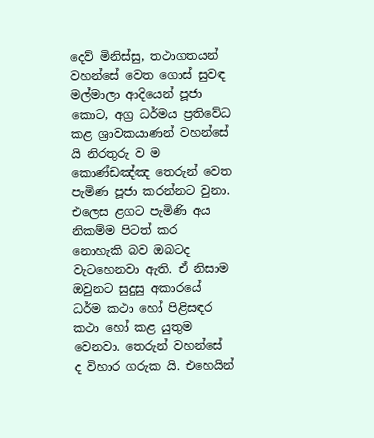දෙව් මිනිස්සු, තථාගතයන් වහන්සේ වෙත ගොස් සුවඳ මල්මාලා ආදියෙන් පූජා කොට, අග්‍ර ධර්මය ප්‍රතිවේධ කළ ශ්‍රාවකයාණන් වහන්සේ යි නිරතුරු ව ම කොණ්ඩඤ්ඤ තෙරුන් වෙත පැමිණ පූජා කරන්නට වුනා. එලෙස ළගට පැමිණි අය නිකම්ම පිටත් කර නොහැකි බව ඔබටද වැටහෙනවා ඇති. ඒ නිසාම ඔවුනට සුදුසු අකාරයේ ධර්ම කථා හෝ පිළිසඳර කථා හෝ කළ යුතුම වෙනවා. තෙරුන් වහන්සේ ද විහාර ගරුක යි. එහෙයින්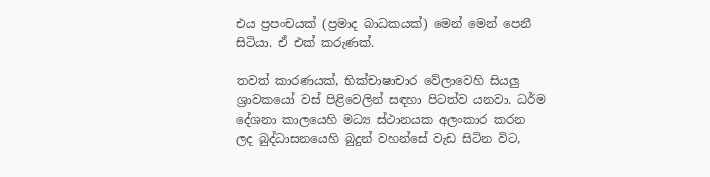එය ප්‍රපංචයක් (ප්‍රමාද බාධකයක්) මෙන් මෙන් පෙනී සිටියා. ඒ එක් කරුණක්.

තවත් කාරණයක්, භික්චාෂාචාර වේලාවෙහි සියලු ශ්‍රාවකයෝ වස් පිළිවෙලින් සඳහා පිටත්ව යනවා. ධර්ම දේශනා කාලයෙහි මධ්‍ය ස්ථානයක අලංකාර කරන ලද බුද්ධාසනයෙහි බුදුන් වහන්සේ වැඩ සිටින විට,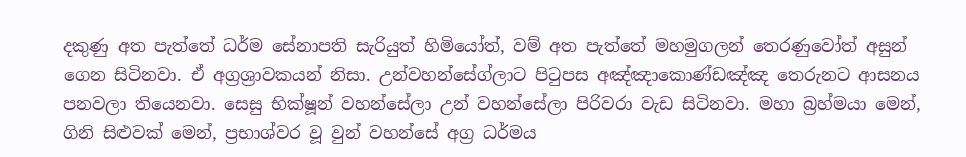දකුණු අත පැත්තේ ධර්ම සේනාපති සැරියුත් හිමියෝත්, වම් අත පැත්තේ මහමුගලන් තෙරණුවෝත් අසුන් ගෙන සිටිනවා. ඒ අග්‍රශ්‍රාවකයන් නිසා. උන්වහන්සේග්ලාට පිටුපස අඤ්ඤාකොණ්ඩඤ්ඤ තෙරුනට ආසනය පනවලා තියෙනවා. සෙසු භික්ෂූන් වහන්සේලා උන් වහන්සේලා පිරිවරා වැඩ සිටිනවා. මහා බ්‍රහ්මයා මෙන්, ගිනි සිළුවක් මෙන්, ප්‍රභාශ්වර වූ වුන් වහන්සේ අග්‍ර ධර්මය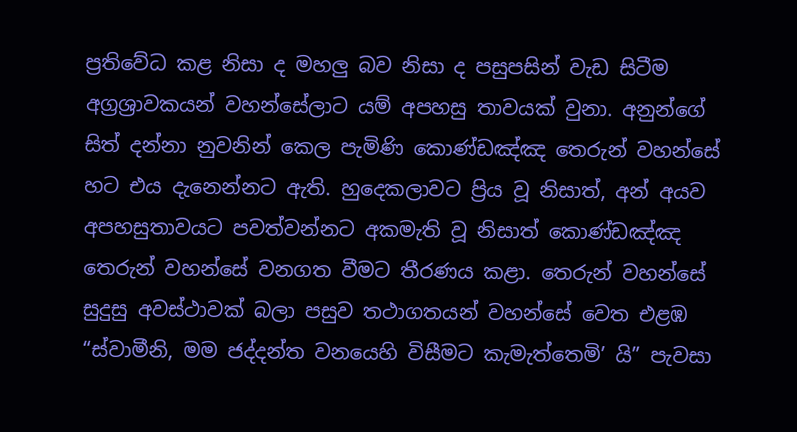ප්‍රතිවේධ කළ නිසා ද මහලු බව නිසා ද පසුපසින් වැඩ සිටීම අග්‍රශ්‍රාවකයන් වහන්සේලාට යම් අපහසු තාවයක් වුනා. අනුන්ගේ සිත් දන්නා නුවනින් කෙල පැමිණි කොණ්ඩඤ්ඤ තෙරුන් වහන්සේ හට එය දැනෙන්නට ඇති. හුදෙකලාවට ප්‍රිය වූ නිසාත්, අන් අයව අපහසුතාවයට පවත්වන්නට අකමැති වූ නිසාත් කොණ්ඩඤ්ඤ තෙරුන් වහන්සේ වනගත වීමට තීරණය කළා. තෙරුන් වහන්සේ සුදුසු අවස්ථාවක් බලා පසුව තථාගතයන් වහන්සේ වෙත එළඹ “ස්වාමීනි, මම ජද්දන්ත වනයෙහි විසීමට කැමැත්තෙමි’ යි” පැවසා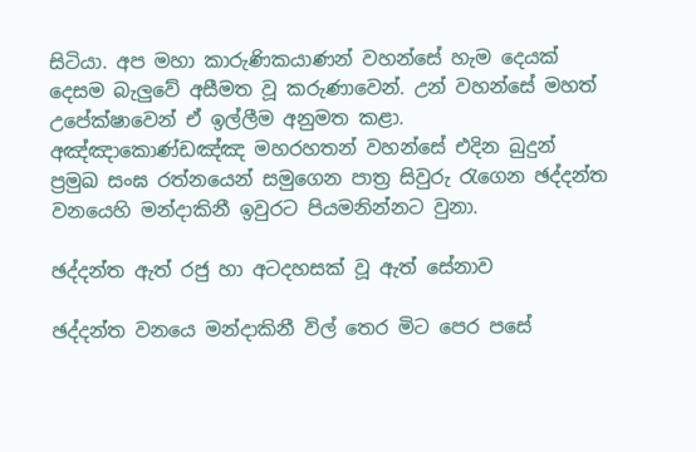සිටියා. අප මහා කාරුණිකයාණන් වහන්සේ හැම දෙයක් දෙසම බැලුවේ අසීමත වූ කරුණාවෙන්. උන් වහන්සේ මහත් උපේක්ෂාවෙන් ඒ ඉල්ලීම අනුමත කළා. අඤ්ඤාකොණ්ඩඤ්ඤ මහරහතන් වහන්සේ එදින බුදුන් ප්‍රමුඛ සංඝ රත්නයෙන් සමුගෙන පාත්‍ර සිවුරු රැගෙන ඡද්දන්ත වනයෙහි මන්දාකිනී ඉවුරට පියමනින්නට වුනා.

ඡද්දන්ත ඇත් රජු හා අටදහසක් වූ ඇත් සේනාව

ඡද්දන්ත වනයෙ මන්දාකිනී විල් තෙර මිට පෙර පසේ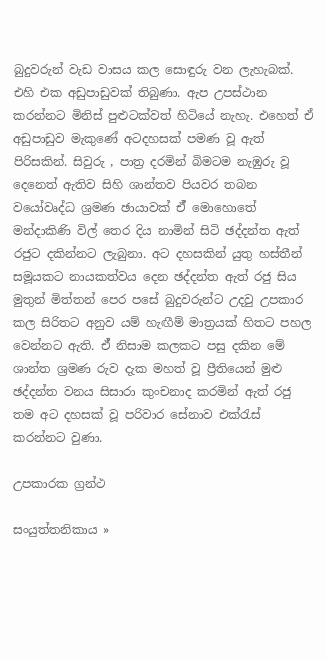බුදුවරුන් වැඩ වාසය කල සොඳුරු වන ලැහැබක්. එහි එක අඩුපාඩුවක් තිබුණා. ඇප උපස්ථාන කරන්නට මිනිස් පුළුටක්වත් හිටියේ නැහැ. එහෙත් ඒ අඩුපාඩුව මැකුණේ අටදහසක් පමණ වූ ඇත් පිරිසකින්. සිවුරු , පාත්‍ර දරමින් බිමටම නැඹුරු වූ දෙනෙත් ඇතිව සිහි ශාන්තව පියවර තබන වයෝවෘද්ධ ශ්‍රමණ ඡායාවක් ඒ් මොහොතේ මන්දාකිණි විල් තෙර දිය නාමින් සිටි ඡද්දන්ත ඇත් රජුට දකින්නට ලැබුනා. අට දහසකින් යුතු හස්තීන් සමූයකට නායකත්වය දෙන ඡද්දන්ත ඇත් රජු සිය මුතුන් මිත්තන් පෙර පසේ බුදුවරුන්ට උදවු උපකාර කල සිරිතට අනුව යම් හැඟීම් මාත්‍රයක් හිතට පහල වෙන්නට ඇති. ඒ් නිසාම කලකට පසු දකින මේ ශාන්ත ශ්‍රමණ රුව දැක මහත් වූ ප්‍රීතියෙන් මුළු ඡද්දන්ත වනය සිසාරා කුංචනාද කරමින් ඇත් රජු තම අට දහසක් වූ පරිවාර සේනාව එක්රැස් කරන්නට වුණා.

උපකාරක ග්‍රන්ථ

සංයුත්තනිකාය »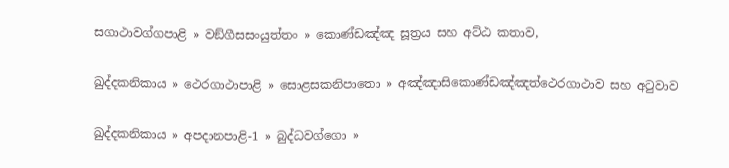සගාථාවග්ගපාළි » වඞ්ගීසසංයුත්තං » කොණ්ඩඤ්ඤ සූත්‍රය සහ අට්ඨ කතාව,

ඛුද්දකනිකාය » ථෙරගාථාපාළි » සොළසකනිපාතො » අඤ්ඤාසිකොණ්ඩඤ්ඤත්ථෙරගාථාව සහ අටුවාව

ඛුද්දකනිකාය » අපදානපාළි-1 » බුද්ධවග්ගො »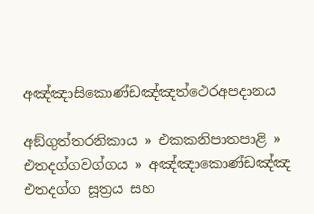අඤ්ඤාසිකොණ්ඩඤ්ඤත්ථෙරඅපදානය

අඞ්ගුත්තරනිකාය » එකකනිපාතපාළි » එතදග්ගවග්ගය » අඤ්ඤාකොණ්ඩඤ්ඤ එතදග්ග සූත්‍රය සහ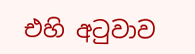එහි අටුවාව